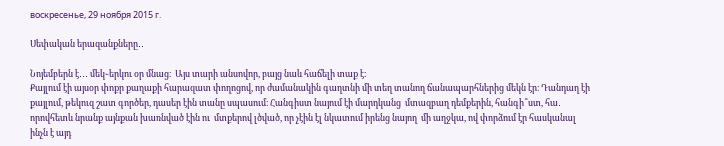воскресенье, 29 ноября 2015 г.

Սեփական երազանքները․․

Նոյեմբերն է․․․ մեկ֊երկու օր մնաց։  Այս տարի անսովոր, բայց նաև հաճելի տաք է։
Քայլում էի այսօր փոքր քաղաքի հարազատ փողոցով, որ ժամանակին գաղտնի մի տեղ տանող ճանապարհներից մեկն էր։ Դանդաղ էի քայլում, թեկուզ շատ գործեր, դասեր էին տանը սպասում։ Հանգիստ նայում էի մարդկանց  մտազբաղ դեմքերին, հանգի՞ստ, հա․ որովհետև նրանք այնքան խառնված էին ու  մտքերով լծված, որ չէին էլ նկատում իրենց նայող  մի աղջկա, ով փորձում էր հասկանալ ինչն է այդ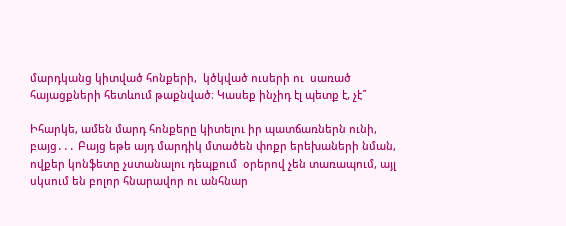մարդկանց կիտված հոնքերի,  կծկված ուսերի ու  սառած հայացքների հետևում թաքնված։ Կասեք ինչիդ էլ պետք է, չէ՞

Իհարկե, ամեն մարդ հոնքերը կիտելու իր պատճառներն ունի, բայց․․․ Բայց եթե այդ մարդիկ մտածեն փոքր երեխաների նման, ովքեր կոնֆետը չստանալու դեպքում  օրերով չեն տառապում, այլ սկսում են բոլոր հնարավոր ու անհնար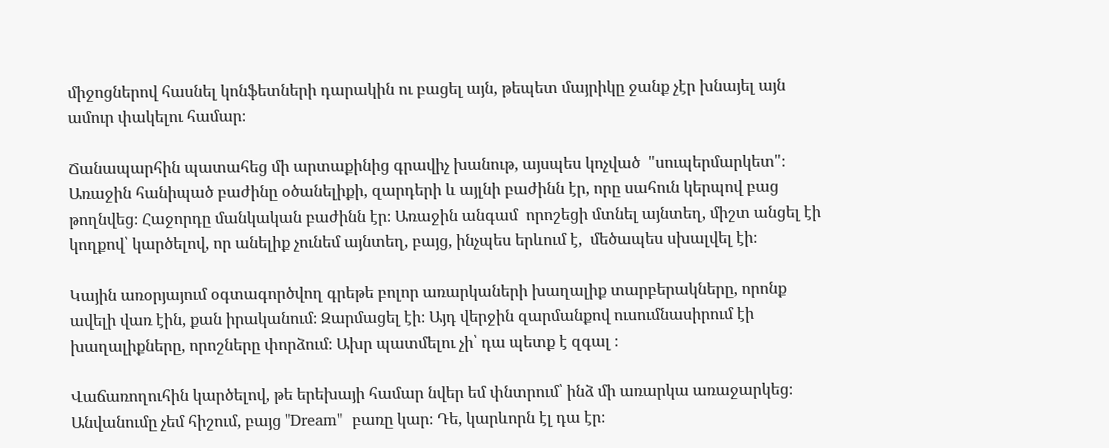միջոցներով հասնել կոնֆետների դարակին ու բացել այն, թեպետ մայրիկը ջանք չէր խնայել այն ամուր փակելու համար։

Ճանապարհին պատահեց մի արտաքինից գրավիչ խանութ, այսպես կոչված  "սուպերմարկետ"։ Առաջին հանիպած բաժինը օծանելիքի, զարդերի և այլնի բաժինն էր, որը սահուն կերպով բաց թողնվեց։ Հաջորդը մանկական բաժինն էր։ Առաջին անգամ  որոշեցի մտնել այնտեղ, միշտ անցել էի կողքով՝ կարծելով, որ անելիք չունեմ այնտեղ, բայց, ինչպես երևում է,  մեծապես սխալվել էի։

Կային առօրյայում օգտագործվող գրեթե բոլոր առարկաների խաղալիք տարբերակները, որոնք ավելի վառ էին, քան իրականում։ Զարմացել էի։ Այդ վերջին զարմանքով ուսումնասիրում էի խաղալիքները, որոշները փորձում։ Ախր պատմելու չի՝ դա պետք է զգալ ։

Վաճառողուհին կարծելով, թե երեխայի համար նվեր եմ փնտրում՝ ինձ մի առարկա առաջարկեց։ Անվանումը չեմ հիշում, բայց "Dream"  բառը կար։ Դե, կարևորն էլ դա էր։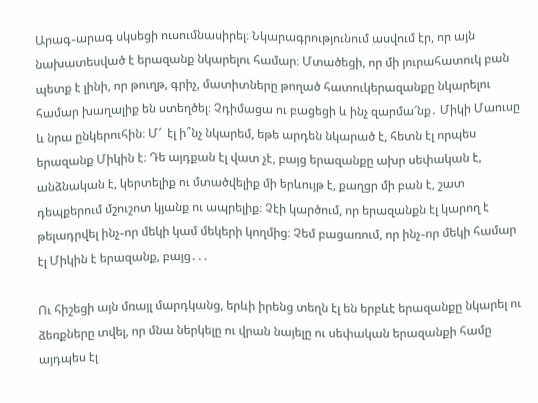Արագ֊արագ սկսեցի ուսումնասիրել։ Նկարագրությունում ասվում էր, որ այն նախատեսված է երազանք նկարելու համար։ Մտածեցի, որ մի յուրահատուկ բան պետք է լինի, որ թուղթ, գրիչ, մատիտները թողած հատուկերազանքը նկարելու համար խաղալիք են ստեղծել։ Չդիմացա ու բացեցի և ինչ զարմա՜նք․ Միկի Մաուսը և նրա ընկերուհին։ Մ՜  էլ ի՞նչ նկարեմ, եթե արդեն նկարած է, հետն էլ որպես երազանք Միկին է։ Դե այդքան էլ վատ չէ, բայց երազանքը ախր սեփական է, անձնական է, կերտելիք ու մտածվելիք մի երևույթ է, քաղցր մի բան է, շատ դեպքերում մշուշոտ կյանք ու ապրելիք։ Չէի կարծում, որ երազանքն էլ կարող է թելադրվել ինչ֊որ մեկի կամ մեկերի կողմից։ Չեմ բացառում, որ ինչ֊որ մեկի համար էլ Միկին է երազանք, բայց․․․

Ու հիշեցի այն մռայլ մարդկանց, երևի իրենց տեղն էլ են երբևէ երազանքը նկարել ու  ձեռքները տվել, որ մնա ներկելը ու վրան նայելը ու սեփական երազանքի համը այդպես էլ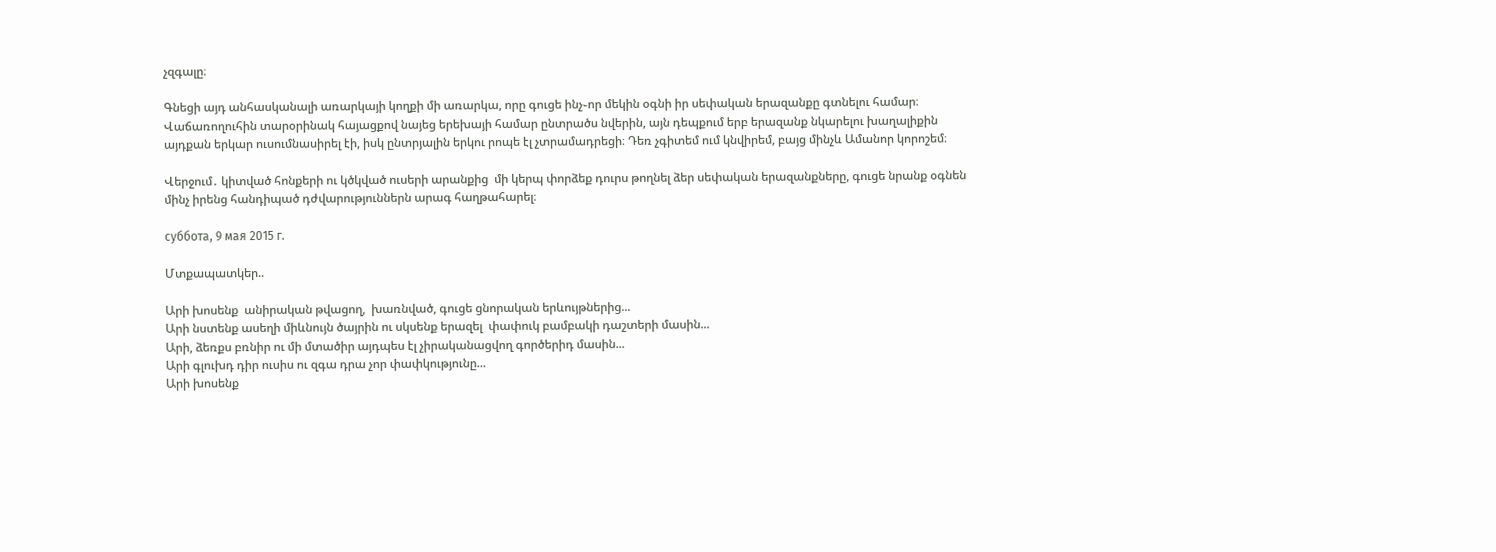չզգալը։

Գնեցի այդ անհասկանալի առարկայի կողքի մի առարկա, որը գուցե ինչ֊որ մեկին օգնի իր սեփական երազանքը գտնելու համար։ Վաճառողուհին տարօրինակ հայացքով նայեց երեխայի համար ընտրածս նվերին, այն դեպքում երբ երազանք նկարելու խաղալիքին այդքան երկար ուսումնասիրել էի, իսկ ընտրյալին երկու րոպե էլ չտրամադրեցի։ Դեռ չգիտեմ ում կնվիրեմ, բայց մինչև Ամանոր կորոշեմ։

Վերջում․ կիտված հոնքերի ու կծկված ուսերի արանքից  մի կերպ փորձեք դուրս թողնել ձեր սեփական երազանքները, գուցե նրանք օգնեն մինչ իրենց հանդիպած դժվարություններն արագ հաղթահարել։

суббота, 9 мая 2015 г.

Մտքապատկեր..

Արի խոսենք  անիրական թվացող,  խառնված, գուցե ցնորական երևույթներից...
Արի նստենք ասեղի միևնույն ծայրին ու սկսենք երազել  փափուկ բամբակի դաշտերի մասին...
Արի, ձեռքս բռնիր ու մի մտածիր այդպես էլ չիրականացվող գործերիդ մասին...
Արի գլուխդ դիր ուսիս ու զգա դրա չոր փափկությունը...
Արի խոսենք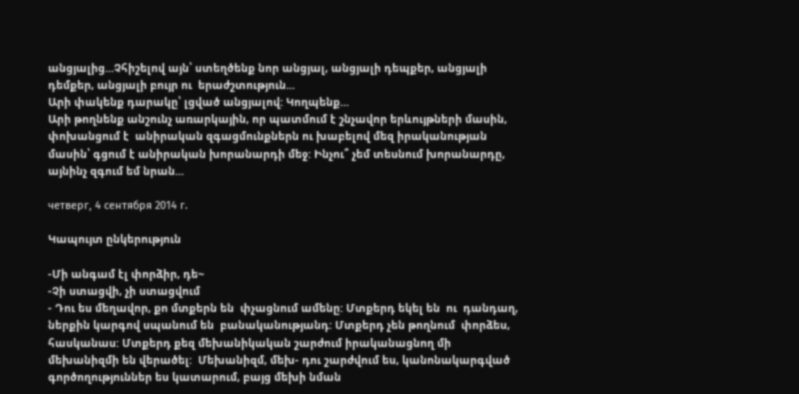անցյալից...Չհիշելով այն՝ ստեղծենք նոր անցյալ, անցյալի դեպքեր, անցյալի դեմքեր, անցյալի բույր ու  երաժշտություն...
Արի փակենք դարակը՝ լցված անցյալով: Կողպենք...
Արի թողնենք անշունչ առարկային, որ պատմում է շնչավոր երևույթների մասին, փոխանցում է  անիրական զգացմունքներն ու խաբելով մեզ իրականության մասին՝ գցում է անիրական խորանարդի մեջ: Ինչու՞ չեմ տեսնում խորանարդը, այնինչ զգում եմ նրան...

четверг, 4 сентября 2014 г.

Կապույտ ընկերություն

-Մի անգամ էլ փորձիր, դե~
-Չի ստացվի, չի ստացվում
- Դու ես մեղավոր, քո մտքերն են  փչացնում ամենը: Մտքերդ եկել են  ու  դանդաղ, ներքին կարգով սպանում են  բանականությանդ: Մտքերդ չեն թողնում  փորձես, հասկանաս: Մտքերդ քեզ մեխանիկական շարժում իրականացնող մի մեխանիզմի են վերածել:  Մեխանիզմ, մեխ- դու շարժվում ես, կանոնակարգված գործողություններ ես կատարում, բայց մեխի նման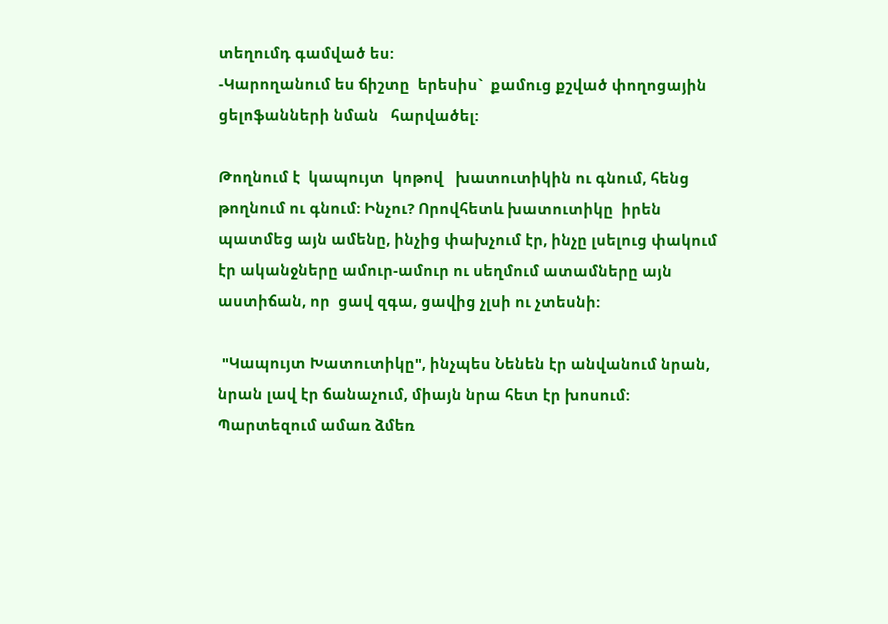տեղումդ գամված ես:
-Կարողանում ես ճիշտը  երեսիս`  քամուց քշված փողոցային ցելոֆանների նման   հարվածել:

Թողնում է  կապույտ  կոթով   խատուտիկին ու գնում, հենց թողնում ու գնում: Ինչու? Որովհետև խատուտիկը  իրեն պատմեց այն ամենը, ինչից փախչում էր, ինչը լսելուց փակում էր ականջները ամուր-ամուր ու սեղմում ատամները այն աստիճան, որ  ցավ զգա, ցավից չլսի ու չտեսնի:

 "Կապույտ Խատուտիկը", ինչպես Նենեն էր անվանում նրան, նրան լավ էր ճանաչում, միայն նրա հետ էր խոսում:  Պարտեզում ամառ ձմեռ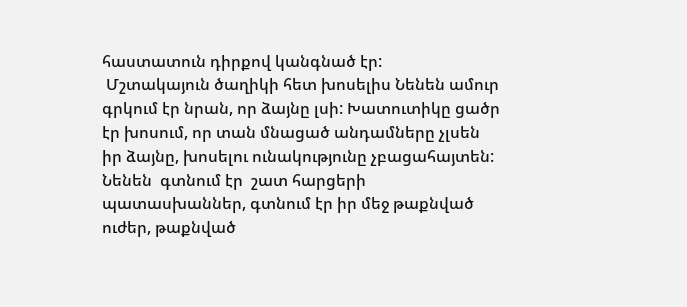հաստատուն դիրքով կանգնած էր:
 Մշտակայուն ծաղիկի հետ խոսելիս Նենեն ամուր գրկում էր նրան, որ ձայնը լսի: Խատուտիկը ցածր էր խոսում, որ տան մնացած անդամները չլսեն իր ձայնը, խոսելու ունակությունը չբացահայտեն: Նենեն  գտնում էր  շատ հարցերի պատասխաններ, գտնում էր իր մեջ թաքնված ուժեր, թաքնված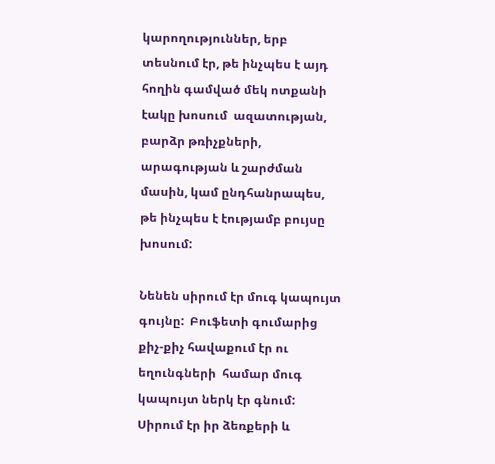կարողություններ, երբ տեսնում էր, թե ինչպես է այդ հողին գամված մեկ ոտքանի էակը խոսում  ազատության, բարձր թռիչքների, արագության և շարժման մասին, կամ ընդհանրապես, թե ինչպես է էությամբ բույսը խոսում:

Նենեն սիրում էր մուգ կապույտ գույնը:  Բուֆետի գումարից  քիչ-քիչ հավաքում էր ու  եղունգների  համար մուգ կապույտ ներկ էր գնում: Սիրում էր իր ձեռքերի և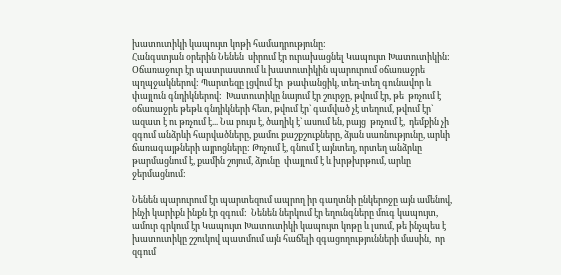խատուտիկի կապույտ կոթի համադրությունը:
Հանգստյան օրերին Նենեն  սիրում էր ուրախացնել Կապույտ Խատուտիկին:  Օճառաջուր էր պատրաստում և խատուտիկին պարուրում օճառաջրե պղպջակներով: Պարտեզը լցվում էր  թափանցիկ, տեղ-տեղ գունավոր և  փայլուն գնդիկներով:  Խատուտիկը նայում էր շուրջը, թվում էր, թե  թռչում է օճառաջրե թեթև գնդիկների հետ, թվում էր` գամված չէ տեղում, թվում էր` ազատ է ու թռչում է... Նա բույս է, ծաղիկ է` ասում են, բայց  թռչում է,  դեմքին չի զգում անձրևի հարվածները, քամու քաշքշուքները, ձյան սառնությունը, արևի ճառագայթների այրոցները: Թռչում է, գնում է այնտեղ, որտեղ անձրևը թարմացնում է, քամին շոյում, ձյունը  փայլում է և խրթխրթում, արևը ջերմացնում:

Նենեն պարուրում էր պարտեզում ապրող իր գաղտնի ընկերոջը այն ամենով, ինչի կարիքն ինքն էր զգում:  Նենեն ներկում էր եղունգները մուգ կապույտ, ամուր գրկում էր Կապույտ Խատուտիկի կապույտ կոթը և լսում, թե ինչպես է խատուտիկը շշուկով պատմում այն հաճելի զգացողությունների մասին,  որ զգում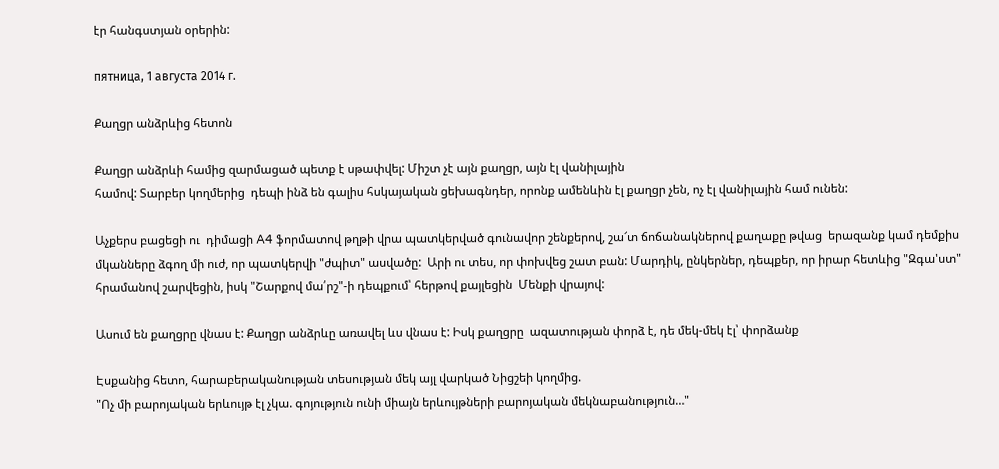էր հանգստյան օրերին:

пятница, 1 августа 2014 г.

Քաղցր անձրևից հետոն

Քաղցր անձրևի համից զարմացած պետք է սթափվել: Միշտ չէ այն քաղցր, այն էլ վանիլային
համով: Տարբեր կողմերից  դեպի ինձ են գալիս հսկայական ցեխագնդեր, որոնք ամենևին էլ քաղցր չեն, ոչ էլ վանիլային համ ունեն:

Աչքերս բացեցի ու  դիմացի A4 ֆորմատով թղթի վրա պատկերված գունավոր շենքերով, շա՜տ ճոճանակներով քաղաքը թվաց  երազանք կամ դեմքիս մկանները ձգող մի ուժ, որ պատկերվի "ժպիտ" ասվածը:  Արի ու տես, որ փոխվեց շատ բան: Մարդիկ, ընկերներ, դեպքեր, որ իրար հետևից "Զգա'ստ" հրամանով շարվեցին, իսկ "Շարքով մա՛րշ"-ի դեպքում՝ հերթով քայլեցին  Մենքի վրայով:

Ասում են քաղցրը վնաս է: Քաղցր անձրևը առավել ևս վնաս է: Իսկ քաղցրը  ազատության փորձ է, դե մեկ-մեկ էլ՝ փորձանք

Էսքանից հետո, հարաբերականության տեսության մեկ այլ վարկած Նիցշեի կողմից.
"Ոչ մի բարոյական երևույթ էլ չկա. գոյություն ունի միայն երևույթների բարոյական մեկնաբանություն…"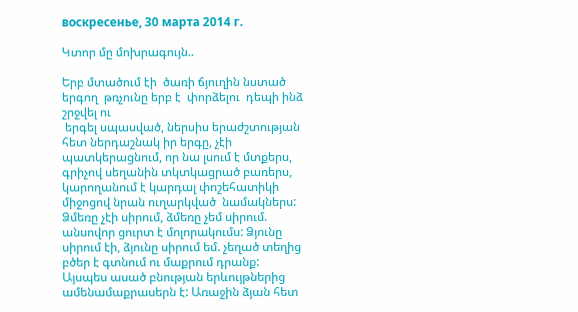воскресенье, 30 марта 2014 г.

Կտոր մը մոխրագույն..

Երբ մտածում էի  ծառի ճյուղին նստած երգող  թռչունը երբ է  փորձելու  դեպի ինձ շրջվել ու
 երգել սպասված, ներսիս երաժշտության հետ ներդաշնակ իր երգը, չէի պատկերացնում, որ նա լսում է մտքերս,  գրիչով սեղանին տկտկացրած բառերս, կարողանում է կարդալ փոշեհատիկի միջոցով նրան ուղարկված  նամակներս: Ձմեռը չէի սիրում, ձմեռը չեմ սիրում. անսովոր ցուրտ է մոլորակումս: Ձյունը սիրում էի, ձյունը սիրում եմ. չեղած տեղից բծեր է գտնում ու մաքրում դրանք: Այսպես ասած բնության երևույթներից ամենամաքրասերն է: Առաջին ձյան հետ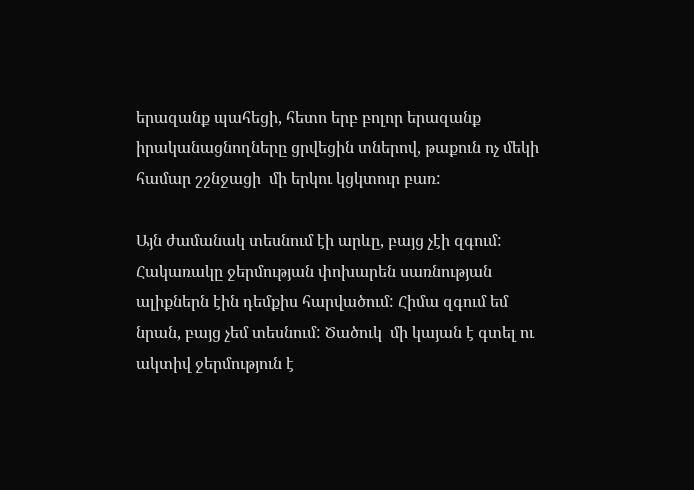երազանք պահեցի, հետո երբ բոլոր երազանք իրականացնողները ցրվեցին տներով, թաքուն ոչ մեկի համար շշնջացի  մի երկու կցկտուր բառ:

Այն ժամանակ տեսնում էի արևը, բայց չէի զգում: Հակառակը ջերմության փոխարեն սառնության ալիքներն էին դեմքիս հարվածում: Հիմա զգում եմ նրան, բայց չեմ տեսնում: Ծածուկ  մի կայան է գտել ու ակտիվ ջերմություն է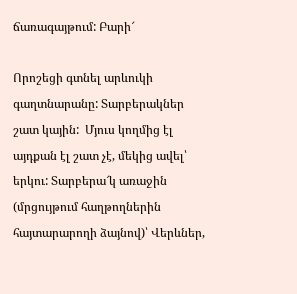ճառագայթում: Բարի՜

Որոշեցի գտնել արևուկի գաղտնարանը: Տարբերակներ շատ կային:  Մյուս կողմից էլ այդքան էլ շատ չէ, մեկից ավել՝ երկու: Տարբերա՜կ առաջին (մրցույթում հաղթողներին հայտարարողի ձայնով)՝ Վերևներ,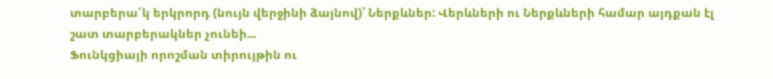տարբերա՜կ երկրորդ (նույն վերջինի ձայնով)՝ Ներքևներ: Վերևների ու Ներքևների համար այդքան էլ շատ տարբերակներ չունեի...
Ֆունկցիայի որոշման տիրույթին ու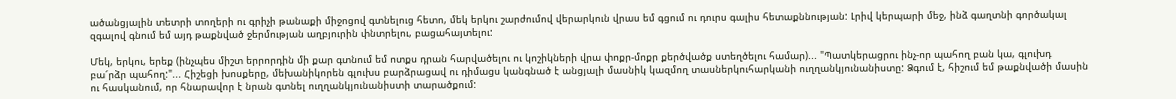ածանցյալին տետրի տողերի ու գրիչի թանաքի միջոցով գտնելուց հետո, մեկ երկու շարժումով վերարկուն վրաս եմ գցում ու դուրս գալիս հետաքննության: Լրիվ կերպարի մեջ, ինձ գաղտնի գործակալ զգալով գնում եմ այդ թաքնված ջերմության աղբյուրին փնտրելու, բացահայտելու:

Մեկ, երկու, երեք (ինչպես միշտ երրորդին մի քար գտնում եմ ոտքս դրան հարվածելու ու կոշիկների վրա փոքր-մոքր քերծվածք ստեղծելու համար)... "Պատկերացրու ինչ-որ պահող բան կա, գլուխդ  բա՜րձր պահող:"... Հիշեցի խոսքերը, մեխանիկորեն գլուխս բարձրացավ ու դիմացս կանգնած է անցյալի մասնիկ կազմող տասներկուհարկանի ուղղանկյունանիստը: Ձգում է, հիշում եմ թաքնվածի մասին ու հասկանում, որ հնարավոր է նրան գտնել ուղղանկյունանիստի տարածքում: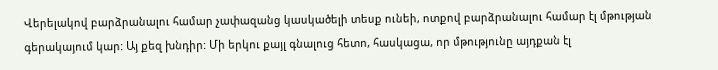Վերելակով բարձրանալու համար չափազանց կասկածելի տեսք ունեի, ոտքով բարձրանալու համար էլ մթության գերակայում կար: Այ քեզ խնդիր: Մի երկու քայլ գնալուց հետո, հասկացա, որ մթությունը այդքան էլ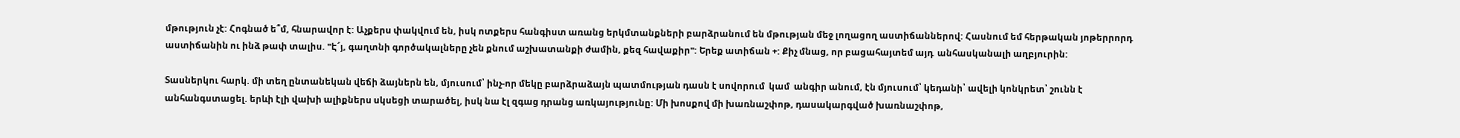մթություն չէ: Հոգնած ե՞մ, հնարավոր է: Աչքերս փակվում են, իսկ ոտքերս հանգիստ առանց երկմտանքների բարձրանում են մթության մեջ լողացող աստիճաններով: Հասնում եմ հերթական յոթերրորդ աստիճանին ու ինձ թափ տալիս. "Է՜յ, գաղտնի գործակալները չեն քնում աշխատանքի ժամին, քեզ հավաքիր": Երեք ատիճան +: Քիչ մնաց, որ բացահայտեմ այդ  անհասկանալի աղբյուրին:

Տասներկու հարկ. մի տեղ ընտանեկան վեճի ձայներն են, մյուսում՝ ինչ-որ մեկը բարձրաձայն պատմության դասն է սովորում  կամ  անգիր անում, էն մյուսում՝ կեդանի՝ ավելի կոնկրետ՝ շունն է անհանգստացել. երևի էլի վախի ալիքներս սկսեցի տարածել, իսկ նա էլ զգաց դրանց առկայությունը: Մի խոսքով մի խառնաշփոթ, դասակարգված խառնաշփոթ,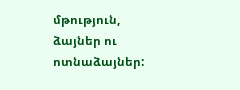մթություն, ձայներ ու ոտնաձայներ: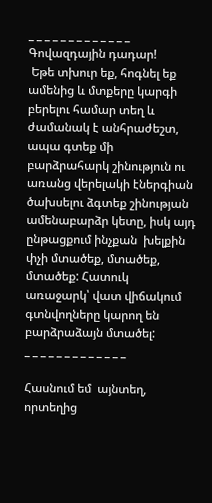_ _ _ _ _ _ _ _ _ _ _ _ _
Գովազդային դադար!
 Եթե տխուր եք, հոգնել եք ամենից և մտքերը կարգի բերելու համար տեղ և ժամանակ է անհրաժեշտ, ապա գտեք մի բարձրահարկ շինություն ու առանց վերելակի էներգիան ծախսելու ձգտեք շինության ամենաբարձր կետը, իսկ այդ ընթացքում ինչքան  խելքին փչի մտածեք, մտածեք, մտածեք: Հատուկ առաջարկ՝ վատ վիճակում գտնվողները կարող են բարձրաձայն մտածել:
_ _ _ _ _ _ _ _ _ _ _ _ _

Հասնում եմ  այնտեղ, որտեղից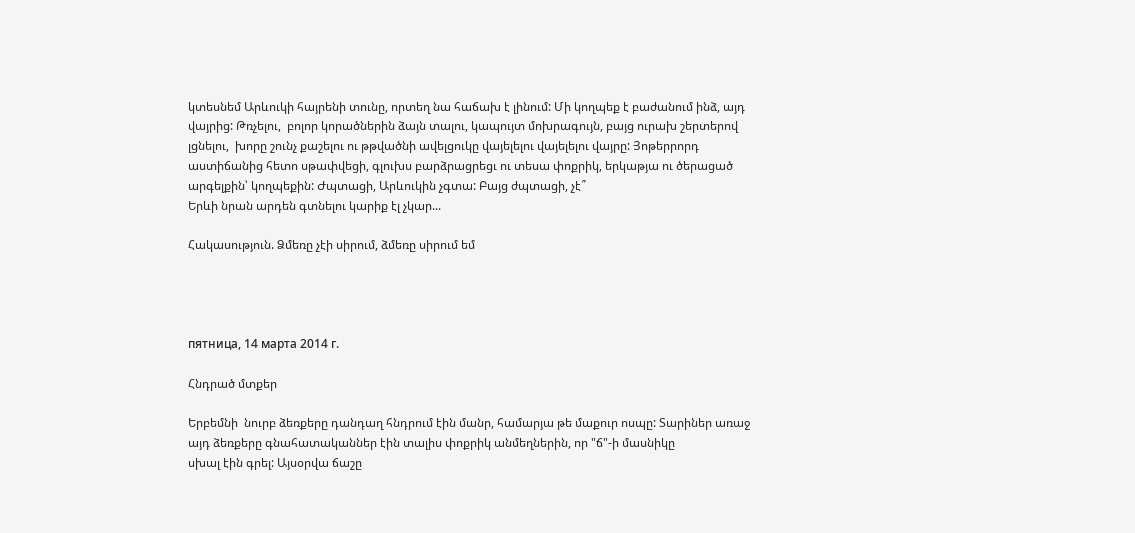կտեսնեմ Արևուկի հայրենի տունը, որտեղ նա հաճախ է լինում: Մի կողպեք է բաժանում ինձ, այդ վայրից: Թռչելու,  բոլոր կորածներին ձայն տալու, կապույտ մոխրագույն, բայց ուրախ շերտերով լցնելու,  խորը շունչ քաշելու ու թթվածնի ավելցուկը վայելելու վայելելու վայրը: Յոթերրորդ աստիճանից հետո սթափվեցի, գլուխս բարձրացրեցւ ու տեսա փոքրիկ, երկաթյա ու ծերացած արգելքին՝ կողպեքին: Ժպտացի, Արևուկին չգտա: Բայց ժպտացի, չէ՞
Երևի նրան արդեն գտնելու կարիք էլ չկար...

Հակասություն. Ձմեռը չէի սիրում, ձմեռը սիրում եմ




пятница, 14 марта 2014 г.

Հնդրած մտքեր

Երբեմնի  նուրբ ձեռքերը դանդաղ հնդրում էին մանր, համարյա թե մաքուր ոսպը: Տարիներ առաջ այդ ձեռքերը գնահատականներ էին տալիս փոքրիկ անմեղներին, որ "ճ"-ի մասնիկը
սխալ էին գրել: Այսօրվա ճաշը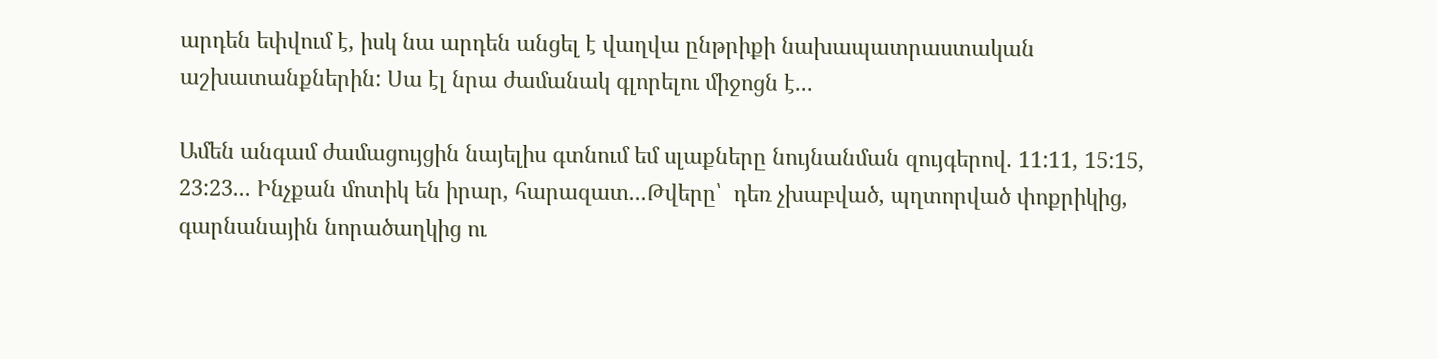արդեն եփվում է, իսկ նա արդեն անցել է վաղվա ընթրիքի նախապատրաստական աշխատանքներին: Սա էլ նրա ժամանակ գլորելու միջոցն է...

Ամեն անգամ ժամացույցին նայելիս գտնում եմ սլաքները նույնանման զույգերով. 11:11, 15:15, 23:23... Ինչքան մոտիկ են իրար, հարազատ...Թվերը՝  դեռ չխաբված, պղտորված փոքրիկից, գարնանային նորածաղկից ու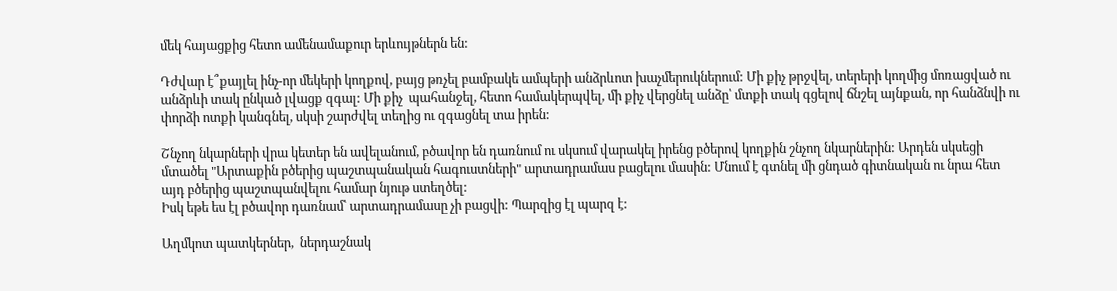մեկ հայացքից հետո ամենամաքուր երևույթներն են:

Դժվար է՞քայլել ինչ-որ մեկերի կողքով, բայց թռչել բամբակե ամպերի անձրևոտ խաչմերուկներում: Մի քիչ թրջվել, տերերի կողմից մոռացված ու անձրևի տակ ընկած լվացք զգալ: Մի քիչ  պահանջել, հետո համակերպվել, մի քիչ վերցնել անձը՝ մտքի տակ գցելով ճնշել այնքան, որ հանձնվի ու փորձի ոտքի կանգնել, սկսի շարժվել տեղից ու զգացնել տա իրեն:

Շնչող նկարների վրա կետեր են ավելանում, բծավոր են դառնում ու սկսում վարակել իրենց բծերով կողքին շնչող նկարներին: Արդեն սկսեցի մտածել "Արտաքին բծերից պաշտպանական հագուստների" արտադրամաս բացելու մասին: Մնում է գտնել մի ցնդած գիտնական ու նրա հետ այդ բծերից պաշտպանվելու համար նյութ ստեղծել:
Իսկ եթե ես էլ բծավոր դառնամ՝ արտադրամասը չի բացվի: Պարզից էլ պարզ է:

Աղմկոտ պատկերներ,  ներդաշնակ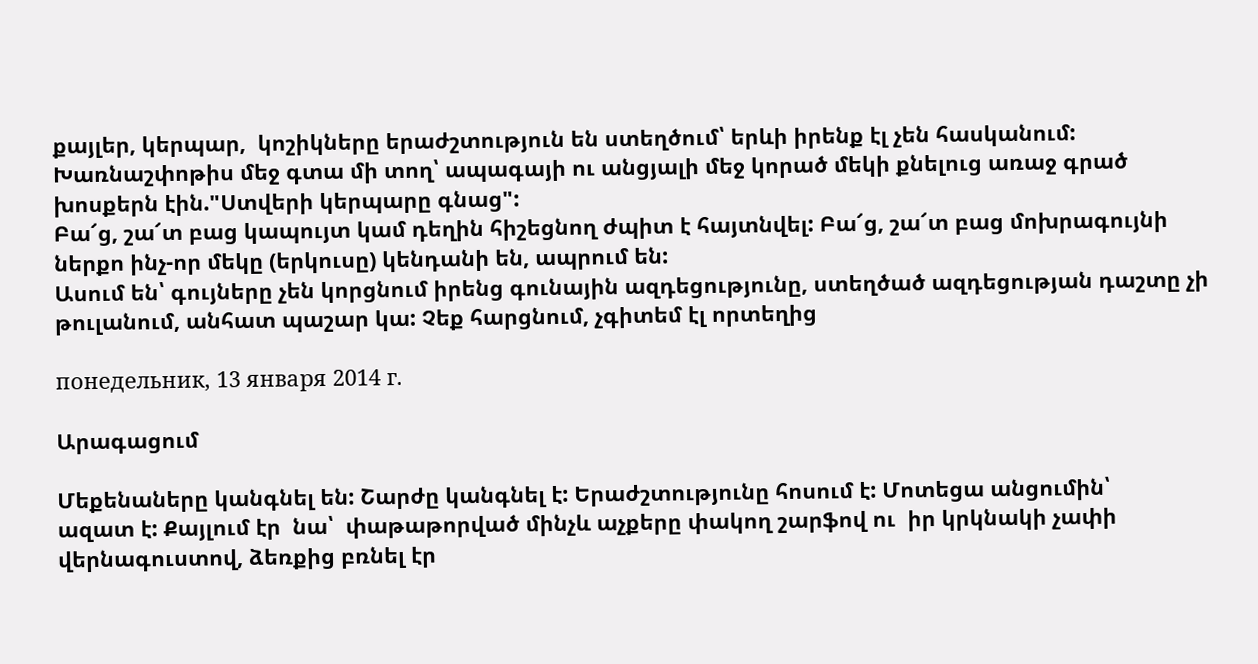քայլեր, կերպար,  կոշիկները երաժշտություն են ստեղծում՝ երևի իրենք էլ չեն հասկանում: Խառնաշփոթիս մեջ գտա մի տող՝ ապագայի ու անցյալի մեջ կորած մեկի քնելուց առաջ գրած խոսքերն էին."Ստվերի կերպարը գնաց":
Բա՜ց, շա՜տ բաց կապույտ կամ դեղին հիշեցնող ժպիտ է հայտնվել: Բա՜ց, շա՜տ բաց մոխրագույնի ներքո ինչ-որ մեկը (երկուսը) կենդանի են, ապրում են:
Ասում են՝ գույները չեն կորցնում իրենց գունային ազդեցությունը, ստեղծած ազդեցության դաշտը չի թուլանում, անհատ պաշար կա: Չեք հարցնում, չգիտեմ էլ որտեղից

понедельник, 13 января 2014 г.

Արագացում

Մեքենաները կանգնել են: Շարժը կանգնել է: Երաժշտությունը հոսում է: Մոտեցա անցումին՝
ազատ է: Քայլում էր  նա՝  փաթաթորված մինչև աչքերը փակող շարֆով ու  իր կրկնակի չափի վերնագուստով, ձեռքից բռնել էր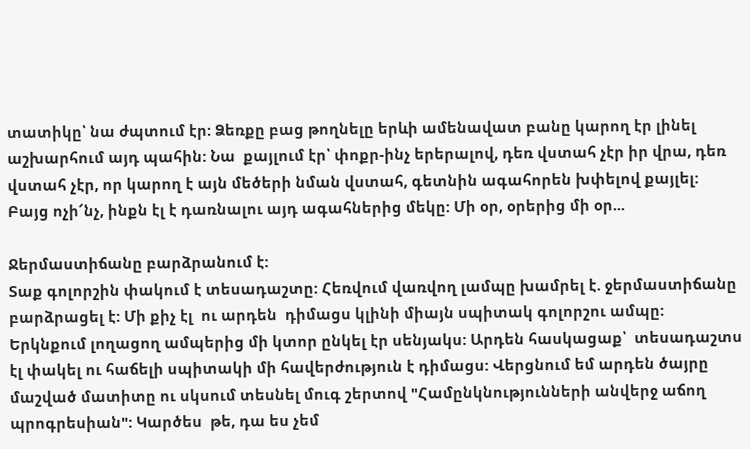տատիկը՝ նա ժպտում էր: Ձեռքը բաց թողնելը երևի ամենավատ բանը կարող էր լինել աշխարհում այդ պահին: Նա  քայլում էր՝ փոքր-ինչ երերալով, դեռ վստահ չէր իր վրա, դեռ վստահ չէր, որ կարող է այն մեծերի նման վստահ, գետնին ագահորեն խփելով քայլել: Բայց ոչի՜նչ, ինքն էլ է դառնալու այդ ագահներից մեկը: Մի օր, օրերից մի օր...

Ջերմաստիճանը բարձրանում է:
Տաք գոլորշին փակում է տեսադաշտը: Հեռվում վառվող լամպը խամրել է. ջերմաստիճանը բարձրացել է: Մի քիչ էլ  ու արդեն  դիմացս կլինի միայն սպիտակ գոլորշու ամպը: Երկնքում լողացող ամպերից մի կտոր ընկել էր սենյակս: Արդեն հասկացաք՝  տեսադաշտս էլ փակել ու հաճելի սպիտակի մի հավերժություն է դիմացս: Վերցնում եմ արդեն ծայրը մաշված մատիտը ու սկսում տեսնել մուգ շերտով "Համընկնությունների անվերջ աճող պրոգրեսիան": Կարծես  թե, դա ես չեմ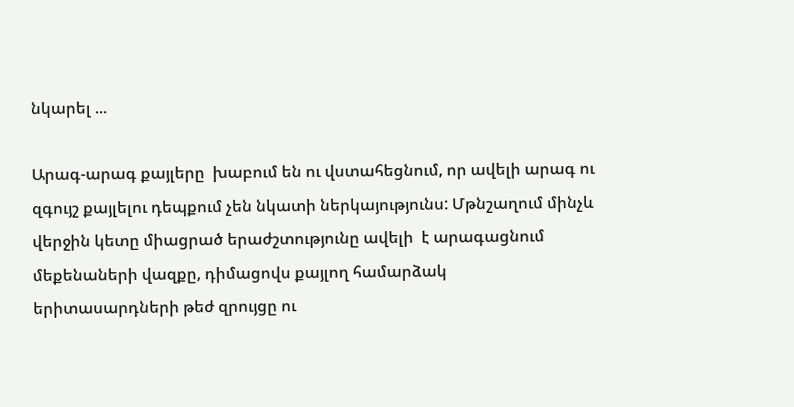նկարել ...

Արագ-արագ քայլերը  խաբում են ու վստահեցնում, որ ավելի արագ ու զգույշ քայլելու դեպքում չեն նկատի ներկայությունս: Մթնշաղում մինչև վերջին կետը միացրած երաժշտությունը ավելի  է արագացնում մեքենաների վազքը, դիմացովս քայլող համարձակ երիտասարդների թեժ զրույցը ու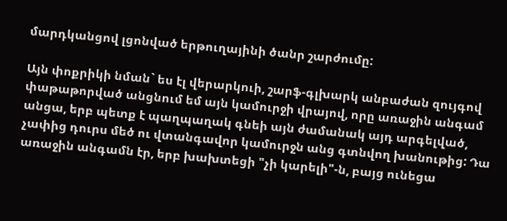մարդկանցով լցոնված երթուղայինի ծանր շարժումը:

Այն փոքրիկի նման` ես էլ վերարկուի, շարֆ-գլխարկ անբաժան զույգով փաթաթորված անցնում եմ այն կամուրջի վրայով, որը առաջին անգամ անցա, երբ պետք է պաղպաղակ գնեի այն ժամանակ այդ արգելված, չափից դուրս մեծ ու վտանգավոր կամուրջն անց գտնվող խանութից: Դա առաջին անգամն էր, երբ խախտեցի "չի կարելի"-ն, բայց ունեցա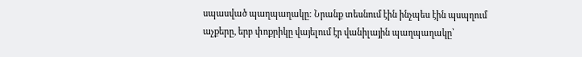սպասված պաղպաղակը: Նրանք տեսնում էին ինչպես էին պսպղում աչքերը, երբ փոքրիկը վայելում էր վանիլային պաղպաղակը՝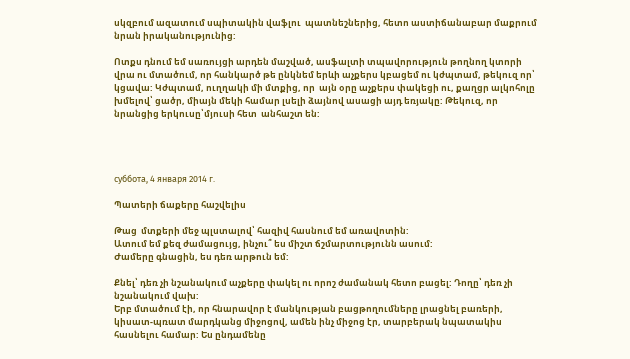սկզբում ազատում սպիտակին վաֆլու  պատնեշներից, հետո աստիճանաբար մաքրում նրան իրականությունից:

Ոտքս դնում եմ սառույցի արդեն մաշված, ասֆալտի տպավորություն թողնող կտորի վրա ու մտածում, որ հանկարծ թե ընկնեմ երևի աչքերս կբացեմ ու կժպտամ, թեկուզ որ՝ կցավա: Կժպտամ, ուղղակի մի մտքից, որ  այն օրը աչքերս փակեցի ու, քաղցր ալկոհոլը խմելով՝ ցածր, միայն մեկի համար լսելի ձայնով ասացի այդ եռյակը: Թեկուզ, որ նրանցից երկուսը՝մյուսի հետ  անհաշտ են:




суббота, 4 января 2014 г.

Պատերի ճաքերը հաշվելիս

Թաց  մտքերի մեջ պլստալով՝ հազիվ հասնում եմ առավոտին:
Ատում եմ քեզ ժամացույց, ինչու՞ ես միշտ ճշմարտությունն ասում:
Ժամերը գնացին, ես դեռ արթուն եմ:

Քնել՝ դեռ չի նշանակում աչքերը փակել ու որոշ ժամանակ հետո բացել: Դողը՝ դեռ չի նշանակում վախ:
Երբ մտածում էի, որ հնարավոր է մանկության բացթողումները լրացնել բառերի, կիսատ-պռատ մարդկանց միջոցով, ամեն ինչ միջոց էր, տարբերակ նպատակիս հասնելու համար: Ես ընդամենը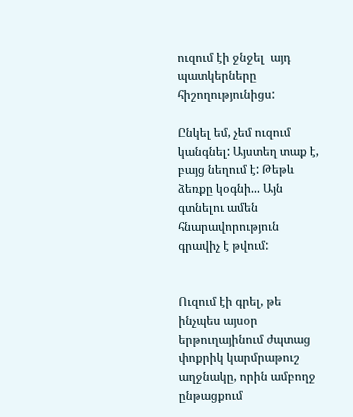ուզում էի ջնջել  այդ պատկերները հիշողությունիցս:

Ընկել եմ, չեմ ուզում կանգնել: Այստեղ տաք է, բայց նեղում է: Թեթև ձեռքը կօգնի... Այն գտնելու ամեն հնարավորություն գրավիչ է թվում:


Ուզում էի գրել, թե ինչպես այսօր երթուղայինում ժպտաց փոքրիկ կարմրաթուշ աղջնակը, որին ամբողջ ընթացքում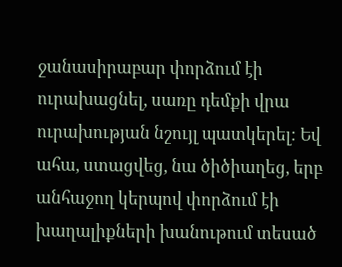ջանասիրաբար փորձում էի ուրախացնել, սառը դեմքի վրա ուրախության նշույլ պատկերել: Եվ ահա, ստացվեց, նա ծիծիաղեց, երբ անհաջող կերպով փորձում էի  խաղալիքների խանութում տեսած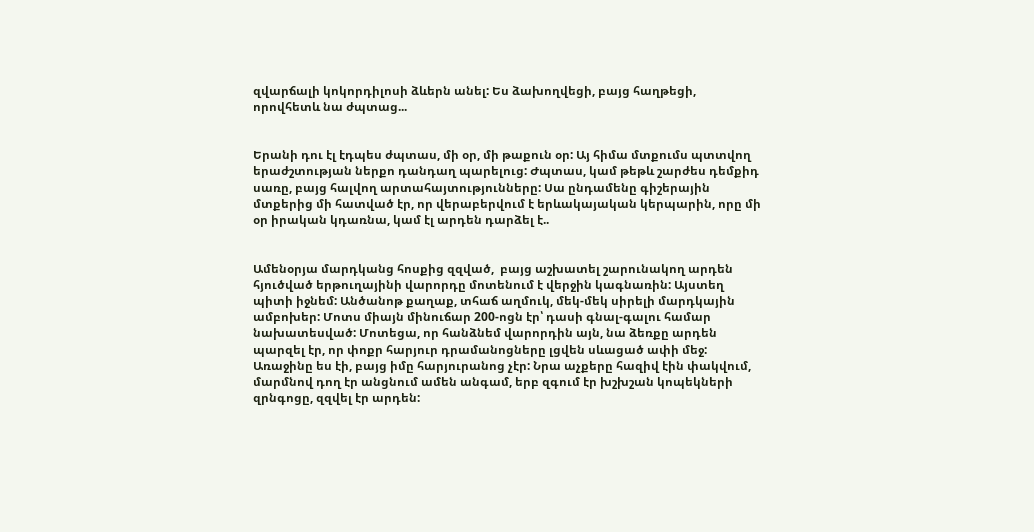զվարճալի կոկորդիլոսի ձևերն անել: Ես ձախողվեցի, բայց հաղթեցի, որովհետև նա ժպտաց...


Երանի դու էլ էդպես ժպտաս, մի օր, մի թաքուն օր: Այ հիմա մտքումս պտտվող երաժշտության ներքո դանդաղ պարելուց: Ժպտաս, կամ թեթև շարժես դեմքիդ սառը, բայց հալվող արտահայտությունները: Սա ընդամենը գիշերային մտքերից մի հատված էր, որ վերաբերվում է երևակայական կերպարին, որը մի օր իրական կդառնա, կամ էլ արդեն դարձել է..


Ամենօրյա մարդկանց հոսքից զզված,  բայց աշխատել շարունակող արդեն հյուծված երթուղայինի վարորդը մոտենում է վերջին կագնառին: Այստեղ պիտի իջնեմ: Անծանոթ քաղաք, տհաճ աղմուկ, մեկ-մեկ սիրելի մարդկային ամբոխեր: Մոտս միայն մինուճար 200-ոցն էր՝ դասի գնալ-գալու համար նախատեսված: Մոտեցա, որ հանձնեմ վարորդին այն, նա ձեռքը արդեն պարզել էր, որ փոքր հարյուր դրամանոցները լցվեն սևացած ափի մեջ: Առաջինը ես էի, բայց իմը հարյուրանոց չէր: Նրա աչքերը հազիվ էին փակվում, մարմնով դող էր անցնում ամեն անգամ, երբ զգում էր խշխշան կոպեկների զրնգոցը, զզվել էր արդեն: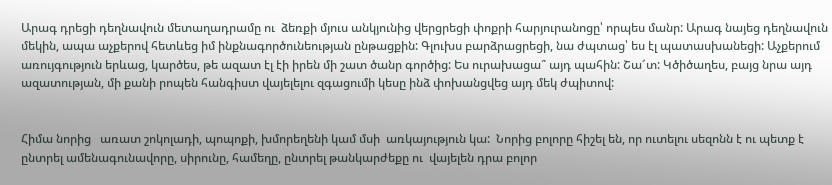Արագ դրեցի դեղնավուն մետաղադրամը ու  ձեռքի մյուս անկյունից վերցրեցի փոքրի հարյուրանոցը՝ որպես մանր: Արագ նայեց դեղնավուն մեկին, ապա աչքերով հետևեց իմ ինքնագործունեության ընթացքին: Գլուխս բարձրացրեցի, նա ժպտաց՝ ես էլ պատասխանեցի: Աչքերում առույգություն երևաց, կարծես, թե ազատ էլ էի իրեն մի շատ ծանր գործից: Ես ուրախացա՞ այդ պահին: Շա՜տ: Կծիծաղես, բայց նրա այդ ազատության, մի քանի րոպեն հանգիստ վայելելու զգացումի կեսը ինձ փոխանցվեց այդ մեկ ժպիտով:


Հիմա նորից   առատ շոկոլադի, պոպոքի, խմորեղենի կամ մսի  առկայություն կա:  Նորից բոլորը հիշել են, որ ուտելու սեզոնն է ու պետք է ընտրել ամենագունավորը, սիրունը, համեղը, ընտրել թանկարժեքը ու  վայելեն դրա բոլոր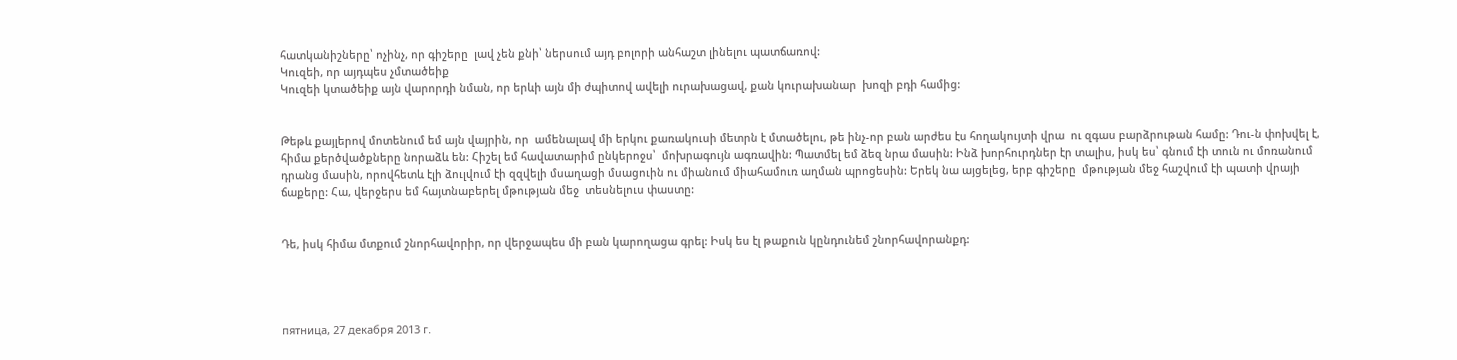հատկանիշները՝ ոչինչ, որ գիշերը  լավ չեն քնի՝ ներսում այդ բոլորի անհաշտ լինելու պատճառով:
Կուզեի, որ այդպես չմտածեիք
Կուզեի կտածեիք այն վարորդի նման, որ երևի այն մի ժպիտով ավելի ուրախացավ, քան կուրախանար  խոզի բդի համից:


Թեթև քայլերով մոտենում եմ այն վայրին, որ  ամենալավ մի երկու քառակուսի մետրն է մտածելու, թե ինչ-որ բան արժես էս հողակույտի վրա  ու զգաս բարձրութան համը: Դու-ն փոխվել է, հիմա քերծվածքները նորաձև են: Հիշել եմ հավատարիմ ընկերոջս՝  մոխրագույն ագռավին: Պատմել եմ ձեզ նրա մասին: Ինձ խորհուրդներ էր տալիս, իսկ ես՝ գնում էի տուն ու մոռանում դրանց մասին, որովհետև էլի ձուլվում էի զզվելի մսաղացի մսացուին ու միանում միահամուռ աղման պրոցեսին: Երեկ նա այցելեց, երբ գիշերը  մթության մեջ հաշվում էի պատի վրայի ճաքերը: Հա, վերջերս եմ հայտնաբերել մթության մեջ  տեսնելուս փաստը:


Դե, իսկ հիմա մտքում շնորհավորիր, որ վերջապես մի բան կարողացա գրել: Իսկ ես էլ թաքուն կընդունեմ շնորհավորանքդ:




пятница, 27 декабря 2013 г.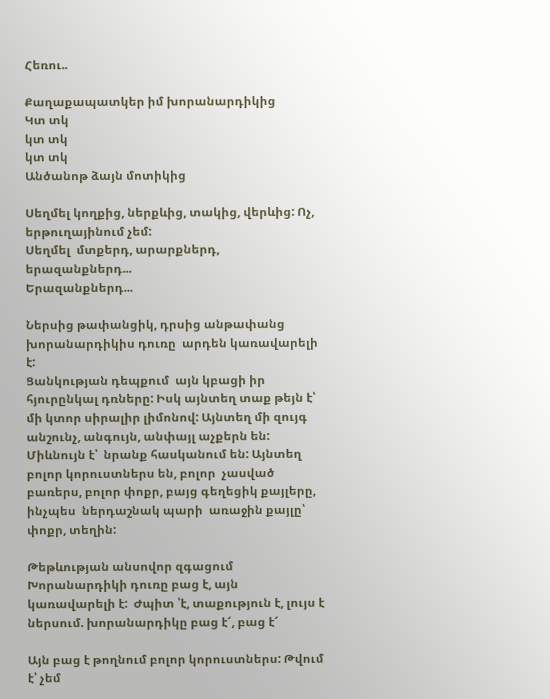Հեռու..

Քաղաքապատկեր իմ խորանարդիկից
Կտ տկ
կտ տկ
կտ տկ
Անծանոթ ձայն մոտիկից

Սեղմել կողքից, ներքևից, տակից, վերևից: Ոչ, երթուղայինում չեմ:
Սեղմել  մտքերդ, արարքներդ, երազանքներդ...
Երազանքներդ...

Ներսից թափանցիկ, դրսից անթափանց խորանարդիկիս դուռը  արդեն կառավարելի է:
Ցանկության դեպքում  այն կբացի իր հյուրընկալ դռները: Իսկ այնտեղ տաք թեյն է՝ մի կտոր սիրալիր լիմոնով: Այնտեղ մի զույգ անշունչ, անգույն, անփայլ աչքերն են: Միևնույն է՝  նրանք հասկանում են: Այնտեղ բոլոր կորուստներս են, բոլոր  չասված բառերս, բոլոր փոքր, բայց գեղեցիկ քայլերը, ինչպես  ներդաշնակ պարի  առաջին քայլը՝ փոքր, տեղին:

Թեթևության անսովոր զգացում
Խորանարդիկի դուռը բաց է, այն կառավարելի է:  Ժպիտ ՝է, տաքություն է, լույս է ներսում. խորանարդիկը բաց է՜, բաց է՜

Այն բաց է թողնում բոլոր կորուստներս: Թվում է՝ չեմ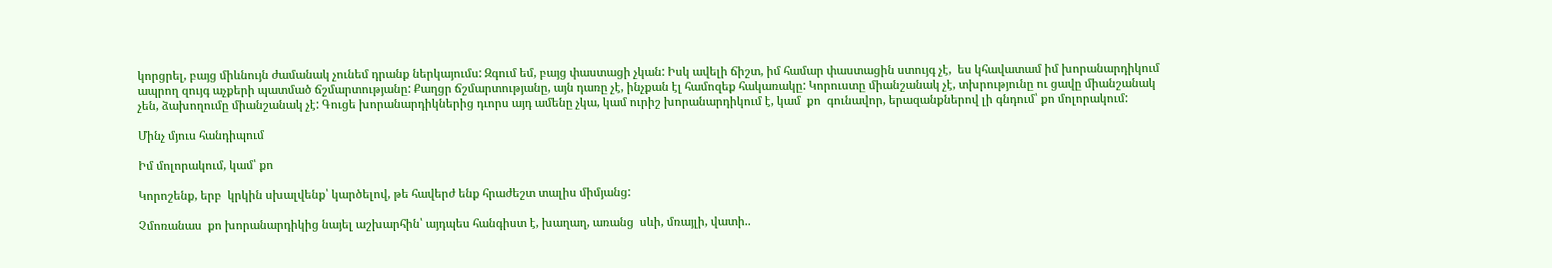կորցրել, բայց միևնույն ժամանակ չունեմ դրանք ներկայումս: Զգում եմ, բայց փաստացի չկան: Իսկ ավելի ճիշտ, իմ համար փաստացին ստույգ չէ,  ես կհավատամ իմ խորանարդիկում ապրող զույգ աչքերի պատմած ճշմարտությանը: Քաղցր ճշմարտությանը, այն դառը չէ, ինչքան էլ համոզեք հակառակը: Կորուստը միանշանակ չէ, տխրությունը ու ցավը միանշանակ չեն, ձախողումը միանշանակ չէ: Գուցե խորանարդիկներից դւորս այդ ամենը չկա, կամ ուրիշ խորանարդիկում է, կամ  քո  գունավոր, երազանքներով լի գնդում՝ քո մոլորակում:

Մինչ մյուս հանդիպում

Իմ մոլորակում, կամ՝ քո

Կորոշենք, երբ  կրկին սխալվենք՝ կարծելով, թե հավերժ ենք հրաժեշտ տալիս միմյանց:

Չմոռանաս  քո խորանարդիկից նայել աշխարհին՝ այդպես հանգիստ է, խաղաղ, առանց  սևի, մռայլի, վատի..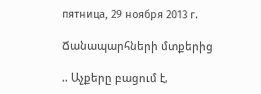пятница, 29 ноября 2013 г.

Ճանապարհների մտքերից

.. Աչքերը բացում է,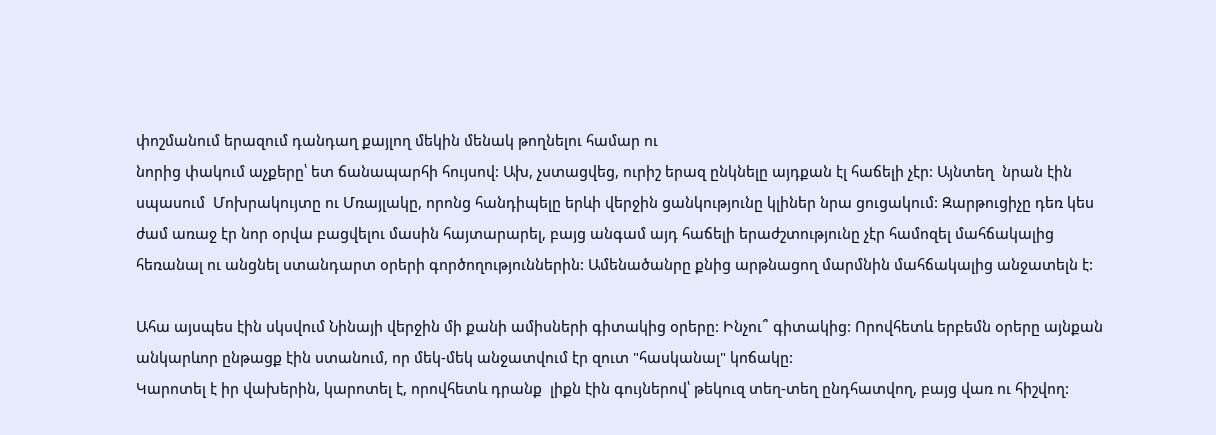փոշմանում երազում դանդաղ քայլող մեկին մենակ թողնելու համար ու
նորից փակում աչքերը՝ ետ ճանապարհի հույսով: Ախ, չստացվեց, ուրիշ երազ ընկնելը այդքան էլ հաճելի չէր: Այնտեղ  նրան էին սպասում  Մոխրակույտը ու Մռայլակը, որոնց հանդիպելը երևի վերջին ցանկությունը կլիներ նրա ցուցակում: Զարթուցիչը դեռ կես ժամ առաջ էր նոր օրվա բացվելու մասին հայտարարել, բայց անգամ այդ հաճելի երաժշտությունը չէր համոզել մահճակալից հեռանալ ու անցնել ստանդարտ օրերի գործողություններին: Ամենածանրը քնից արթնացող մարմնին մահճակալից անջատելն է:

Ահա այսպես էին սկսվում Նինայի վերջին մի քանի ամիսների գիտակից օրերը: Ինչու՞ գիտակից: Որովհետև երբեմն օրերը այնքան անկարևոր ընթացք էին ստանում, որ մեկ-մեկ անջատվում էր զուտ "հասկանալ" կոճակը:
Կարոտել է իր վախերին, կարոտել է, որովհետև դրանք  լիքն էին գույներով՝ թեկուզ տեղ-տեղ ընդհատվող, բայց վառ ու հիշվող: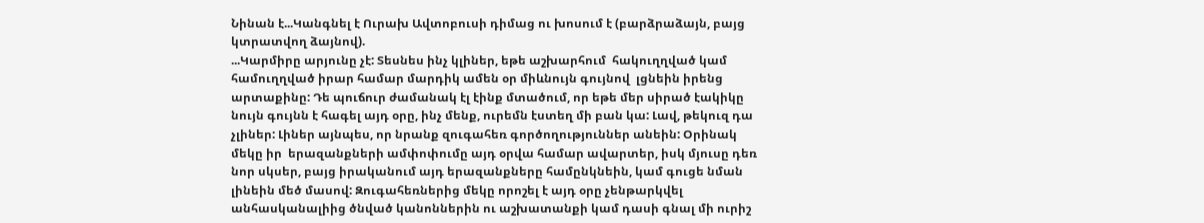Նինան է...Կանգնել է Ուրախ Ավտոբուսի դիմաց ու խոսում է (բարձրաձայն, բայց կտրատվող ձայնով).
...Կարմիրը արյունը չէ: Տեսնես ինչ կլիներ, եթե աշխարհում  հակուղղված կամ համուղղված իրար համար մարդիկ ամեն օր միևնույն գույնով  լցնեին իրենց արտաքինը: Դե պուճուր ժամանակ էլ էինք մտածում, որ եթե մեր սիրած էակիկը նույն գույնն է հագել այդ օրը, ինչ մենք, ուրեմն էստեղ մի բան կա: Լավ, թեկուզ դա չլիներ: Լիներ այնպես, որ նրանք զուգահեռ գործողություններ անեին: Օրինակ մեկը իր  երազանքների ամփոփումը այդ օրվա համար ավարտեր, իսկ մյուսը դեռ նոր սկսեր, բայց իրականում այդ երազանքները համընկնեին, կամ գուցե նման լինեին մեծ մասով: Զուգահեռներից մեկը որոշել է այդ օրը չենթարկվել անհասկանալիից ծնված կանոններին ու աշխատանքի կամ դասի գնալ մի ուրիշ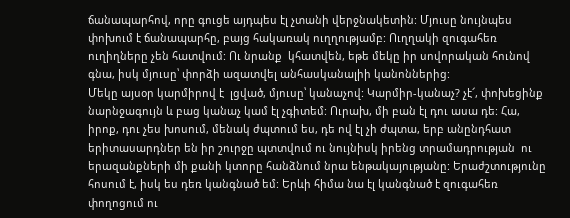ճանապարհով, որը գուցե այդպես էլ չտանի վերջնակետին: Մյուսը նույնպես փոխում է ճանապարհը, բայց հակառակ ուղղությամբ: Ուղղակի զուգահեռ ուղիղները չեն հատվում: Ու նրանք  կհատվեն, եթե մեկը իր սովորական հունով գնա, իսկ մյուսը՝ փորձի ազատվել անհասկանալիի կանոններից:
Մեկը այսօր կարմիրով է  լցված, մյուսը՝ կանաչով: Կարմիր-կանաչ? չէ՜, փոխեցինք նարնջագույն և բաց կանաչ կամ էլ չգիտեմ: Ուրախ, մի բան էլ դու ասա դե: Հա, իրոք, դու չես խոսում, մենակ ժպտում ես, դե ով էլ չի ժպտա, երբ անընդհատ երիտասարդներ են իր շուրջը պտտվում ու նույնիսկ իրենց տրամադրության  ու երազանքների մի քանի կտորը հանձնում նրա ենթակայությանը: Երաժշտությունը հոսում է, իսկ ես դեռ կանգնած եմ: Երևի հիմա նա էլ կանգնած է զուգահեռ փողոցում ու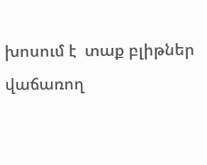խոսում է  տաք բլիթներ վաճառող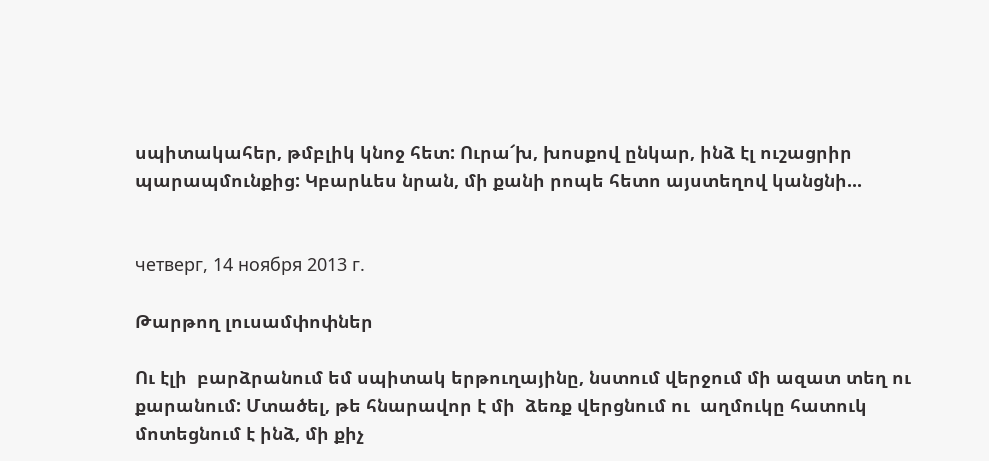սպիտակահեր, թմբլիկ կնոջ հետ: Ուրա՜խ, խոսքով ընկար, ինձ էլ ուշացրիր պարապմունքից: Կբարևես նրան, մի քանի րոպե հետո այստեղով կանցնի...


четверг, 14 ноября 2013 г.

Թարթող լուսամփոփներ

Ու էլի  բարձրանում եմ սպիտակ երթուղայինը, նստում վերջում մի ազատ տեղ ու քարանում: Մտածել, թե հնարավոր է մի  ձեռք վերցնում ու  աղմուկը հատուկ մոտեցնում է ինձ, մի քիչ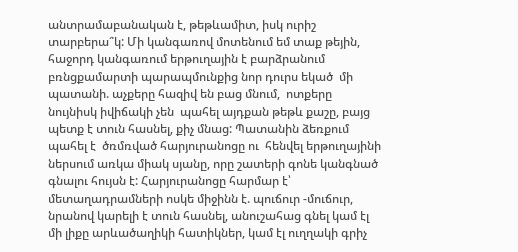անտրամաբանական է, թեթևամիտ, իսկ ուրիշ տարբերա՞կ: Մի կանգառով մոտենում եմ տաք թեյին, հաջորդ կանգառում երթուղային է բարձրանում բռնցքամարտի պարապմունքից նոր դուրս եկած  մի պատանի. աչքերը հազիվ են բաց մնում,  ոտքերը նույնիսկ իվիճակի չեն  պահել այդքան թեթև քաշը, բայց պետք է տուն հասնել, քիչ մնաց: Պատանին ձեռքում պահել է  ծռմռված հարյուրանոցը ու  հենվել երթուղայինի ներսում առկա միակ սյանը, որը շատերի գոնե կանգնած գնալու հույսն է: Հարյուրանոցը հարմար է՝ մետաղադրամների ոսկե միջինն է. պուճուր -մուճուր, նրանով կարելի է տուն հասնել, անուշահաց գնել կամ էլ  մի լիքը արևածաղիկի հատիկներ, կամ էլ ուղղակի գրիչ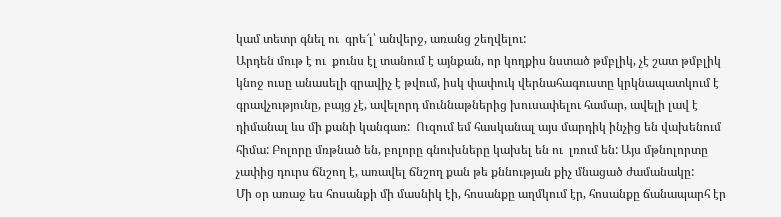կամ տետր գնել ու  գրե՜լ՝ անվերջ, առանց շեղվելու:
Արդեն մութ է ու  քունս էլ տանում է այնքան, որ կողքիս նստած թմբլիկ, չէ շատ թմբլիկ կնոջ ուսը անասելի գրավիչ է թվում, իսկ փափուկ վերնահագուստը կրկնապատկում է գրավչությունը, բայց չէ, ավելորդ մուննաթներից խուսափելու համար, ավելի լավ է  դիմանալ ևս մի քանի կանգառ:  Ուզում եմ հասկանալ այս մարդիկ ինչից են վախենում հիմա: Բոլորը մռթնած են, բոլորը գնուխները կախել են ու  լռում են: Այս մթնոլորտը չափից դուրս ճնշող է, առավել ճնշող քան թե քննության քիչ մնացած ժամանակը:
Մի օր առաջ ես հոսանքի մի մասնիկ էի, հոսանքը աղմկում էր, հոսանքը ճանապարհ էր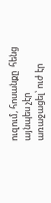ուզում, հոսանքը  հենց այնպես չէր առաջացել՝ ուժ էր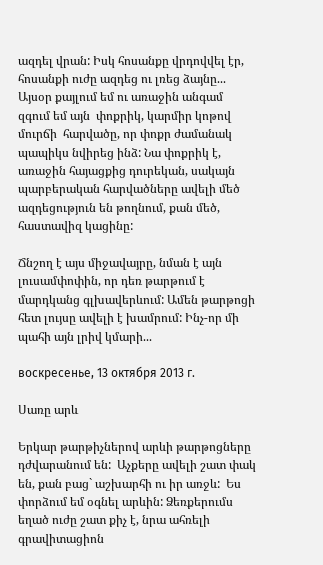ազդել վրան: Իսկ հոսանքը վրդովվել էր, հոսանքի ուժը ազդեց ու լռեց ձայնը...
Այսօր քայլում եմ ու առաջին անգամ զգում եմ այն  փոքրիկ, կարմիր կոթով մուրճի  հարվածը, որ փոքր ժամանակ պապիկս նվիրեց ինձ: Նա փոքրիկ է, առաջին հայացքից դուրեկան, սակայն պարբերական հարվածները ավելի մեծ ազդեցություն են թողնում, քան մեծ, հաստավիզ կացինը:

Ճնշող է այս միջավայրը, նման է այն  լուսամփոփին, որ դեռ թարթում է  մարդկանց գլխավերևում: Ամեն թարթոցի հետ լույսը ավելի է խամրում: Ինչ-որ մի պահի այն լրիվ կմարի...

воскресенье, 13 октября 2013 г.

Սառը արև

Երկար թարթիչներով արևի թարթոցները  դժվարանում են:  Աչքերը ավելի շատ փակ են, քան բաց` աշխարհի ու իր առջև:  Ես փորձում եմ օգնել արևին: Ձեռքերումս եղած ուժը շատ քիչ է, նրա ահռելի գրավիտացիոն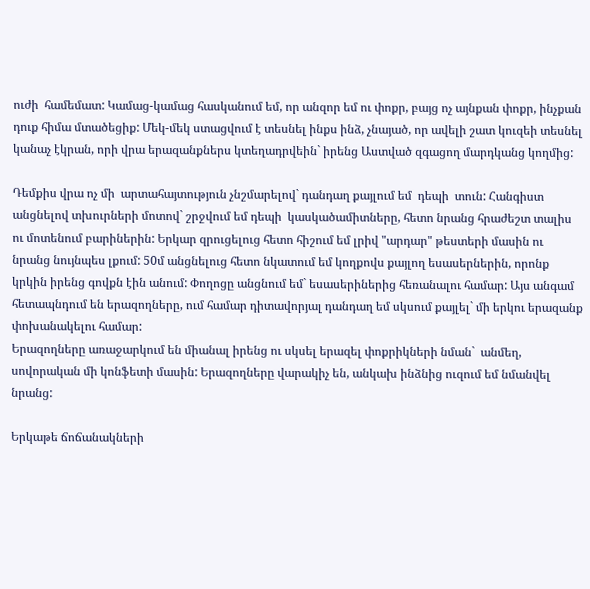ուժի  համեմատ: Կամաց-կամաց հասկանում եմ, որ անզոր եմ ու փոքր, բայց ոչ այնքան փոքր, ինչքան դուք հիմա մտածեցիք: Մեկ-մեկ ստացվում է տեսնել ինքս ինձ, չնայած, որ ավելի շատ կուզեի տեսնել կանաչ էկրան, որի վրա երազանքներս կտեղադրվեին` իրենց Աստված զգացող մարդկանց կողմից:

Դեմքիս վրա ոչ մի  արտահայտություն չնշմարելով` դանդաղ քայլում եմ  դեպի  տուն: Հանգիստ անցնելով տխուրների մոտով` շրջվում եմ դեպի  կասկածամիտները, հետո նրանց հրաժեշտ տալիս ու մոտենում բարիներին: Երկար զրուցելուց հետո հիշում եմ լրիվ "արդար" թեստերի մասին ու նրանց նույնպես լքում: 50մ անցնելուց հետո նկատում եմ կողքովս քայլող եսասերներին, որոնք կրկին իրենց գովքն էին անում: Փողոցը անցնում եմ` եսասերիներից հեռանալու համար: Այս անգամ հետապնդում են երազողները, ում համար դիտավորյալ դանդաղ եմ սկսում քայլել` մի երկու երազանք փոխանակելու համար:
Երազողները առաջարկում են միանալ իրենց ու սկսել երազել փոքրիկների նման`  անմեղ, սովորական մի կոնֆետի մասին: Երազողները վարակիչ են, անկախ ինձնից ուզում եմ նմանվել նրանց:

Երկաթե ճոճանակների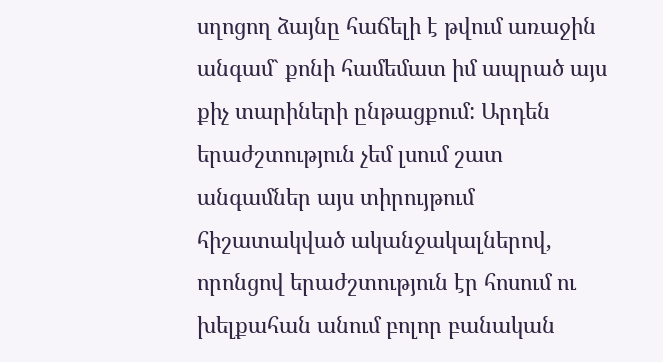սղոցող ձայնը հաճելի է թվում առաջին անգամ` քոնի համեմատ իմ ապրած այս քիչ տարիների ընթացքում: Արդեն երաժշտություն չեմ լսում շատ անգամներ այս տիրույթում հիշատակված ականջակալներով, որոնցով երաժշտություն էր հոսում ու խելքահան անում բոլոր բանական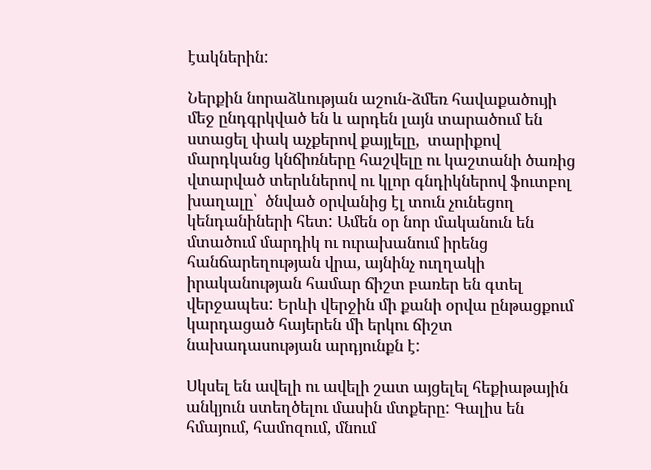էակներին:

Ներքին նորաձևության աշուն-ձմեռ հավաքածույի մեջ ընդգրկված են և արդեն լայն տարածում են ստացել փակ աչքերով քայլելը,  տարիքով մարդկանց կնճիռները հաշվելը ու կաշտանի ծառից վտարված տերևներով ու կլոր գնդիկներով ֆուտբոլ խաղալը՝  ծնված օրվանից էլ տուն չունեցող կենդանիների հետ: Ամեն օր նոր մականուն են մտածում մարդիկ ու ուրախանում իրենց հանճարեղության վրա, այնինչ ուղղակի իրականության համար ճիշտ բառեր են գտել վերջապես: Երևի վերջին մի քանի օրվա ընթացքում կարդացած հայերեն մի երկու ճիշտ նախադասության արդյունքն է:

Սկսել են ավելի ու ավելի շատ այցելել հեքիաթային անկյուն ստեղծելու մասին մտքերը: Գալիս են  հմայում, համոզում, մնում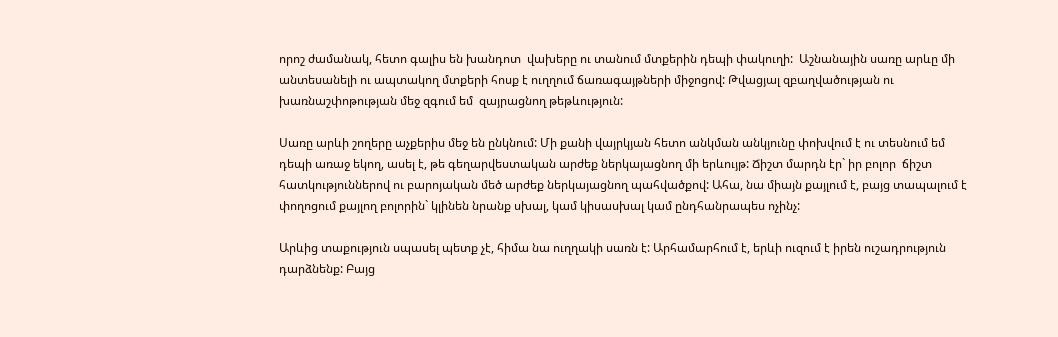որոշ ժամանակ, հետո գալիս են խանդոտ  վախերը ու տանում մտքերին դեպի փակուղի:  Աշնանային սառը արևը մի անտեսանելի ու ապտակող մտքերի հոսք է ուղղում ճառագայթների միջոցով: Թվացյալ զբաղվածության ու  խառնաշփոթության մեջ զգում եմ  զայրացնող թեթևություն:

Սառը արևի շողերը աչքերիս մեջ են ընկնում: Մի քանի վայրկյան հետո անկման անկյունը փոխվում է ու տեսնում եմ դեպի առաջ եկող, ասել է, թե գեղարվեստական արժեք ներկայացնող մի երևույթ: Ճիշտ մարդն էր` իր բոլոր  ճիշտ հատկություններով ու բարոյական մեծ արժեք ներկայացնող պահվածքով: Ահա, նա միայն քայլում է, բայց տապալում է փողոցում քայլող բոլորին` կլինեն նրանք սխալ, կամ կիսասխալ կամ ընդհանրապես ոչինչ:

Արևից տաքություն սպասել պետք չէ, հիմա նա ուղղակի սառն է: Արհամարհում է, երևի ուզում է իրեն ուշադրություն դարձնենք: Բայց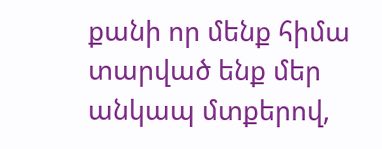քանի որ մենք հիմա տարված ենք մեր անկապ մտքերով,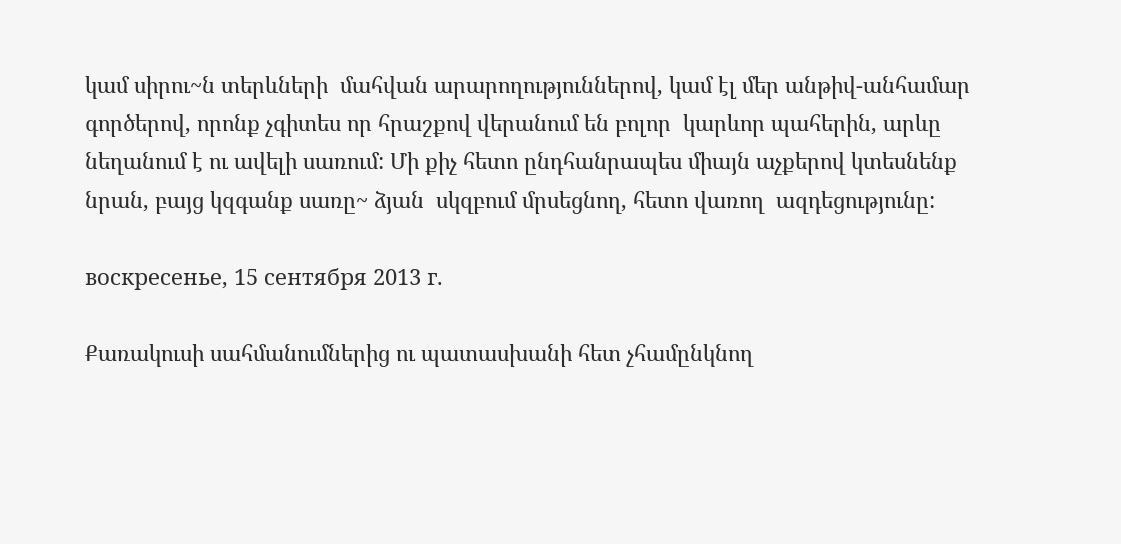կամ սիրու~ն տերևների  մահվան արարողություններով, կամ էլ մեր անթիվ-անհամար գործերով, որոնք չգիտես որ հրաշքով վերանում են բոլոր  կարևոր պահերին, արևը նեղանում է ու ավելի սառում: Մի քիչ հետո ընդհանրապես միայն աչքերով կտեսնենք նրան, բայց կզգանք սառը~ ձյան  սկզբում մրսեցնող, հետո վառող  ազդեցությունը:

воскресенье, 15 сентября 2013 г.

Քառակուսի սահմանումներից ու պատասխանի հետ չհամընկնող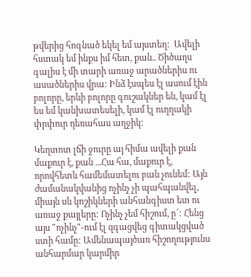թվերից հոգնած եկել եմ այստեղ:  Ավելի հստակ եմ ինքս իմ հետ, քան.. Ծիծաղս գալիս է մի տարի առաջ արածներիս ու ասածներիս վրա: Ինձ էսպես էլ ասում էին բոլորը, երևի բոլորը գուշակներ են, կամ էլ ես եմ կանխատեսելի, կամ էլ ուղղակի փրփուր դեռահաս աղջիկ:

Կեղտոտ լճի ջուրը այ հիմա ավելի քան մաքուր է, քան ...Հա հա, մաքուր է, որովհետև համեմատելու բան չունեմ: Այն ժամանակվանից ոչինչ չի պահպանվել, միայն սև կոշիկների անհանգիստ ետ ու առաջ քայլերը: Ոչինչ չեմ հիշում, ը՜: Հենց այս "ոչինչ"-ում էլ զգացվեց գիտակցված ստի համը: Ամենապայծառ հիշողությունս անհարմար կարմիր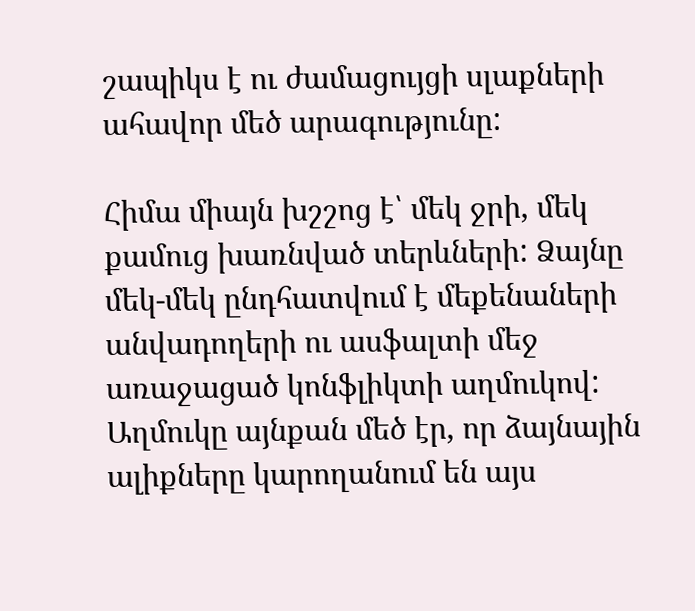շապիկս է ու ժամացույցի սլաքների ահավոր մեծ արագությունը:

Հիմա միայն խշշոց է՝ մեկ ջրի, մեկ քամուց խառնված տերևների: Ձայնը մեկ-մեկ ընդհատվում է մեքենաների անվադողերի ու ասֆալտի մեջ առաջացած կոնֆլիկտի աղմուկով: Աղմուկը այնքան մեծ էր, որ ձայնային ալիքները կարողանում են այս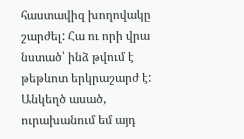հաստավիզ խողովակը շարժել: Հա ու որի վրա նստած՝ ինձ թվում է թեթևոտ երկրաշարժ է: Անկեղծ ասած, ուրախանում եմ այդ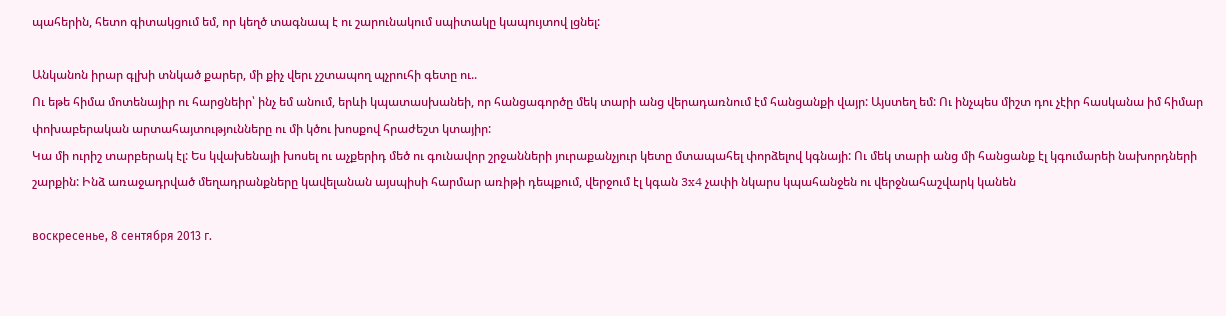պահերին, հետո գիտակցում եմ, որ կեղծ տագնապ է ու շարունակում սպիտակը կապույտով լցնել:

Անկանոն իրար գլխի տնկած քարեր, մի քիչ վերւ չշտապող պչրուհի գետը ու..
Ու եթե հիմա մոտենայիր ու հարցնեիր՝ ինչ եմ անում, երևի կպատասխանեի, որ հանցագործը մեկ տարի անց վերադառնում էմ հանցանքի վայր: Այստեղ եմ: Ու ինչպես միշտ դու չէիր հասկանա իմ հիմար փոխաբերական արտահայտությունները ու մի կծու խոսքով հրաժեշտ կտայիր:
Կա մի ուրիշ տարբերակ էլ: Ես կվախենայի խոսել ու աչքերիդ մեծ ու գունավոր շրջանների յուրաքանչյուր կետը մտապահել փորձելով կգնայի: Ու մեկ տարի անց մի հանցանք էլ կգումարեի նախորդների շարքին: Ինձ առաջադրված մեղադրանքները կավելանան այսպիսի հարմար առիթի դեպքում, վերջում էլ կգան 3x4 չափի նկարս կպահանջեն ու վերջնահաշվարկ կանեն

воскресенье, 8 сентября 2013 г.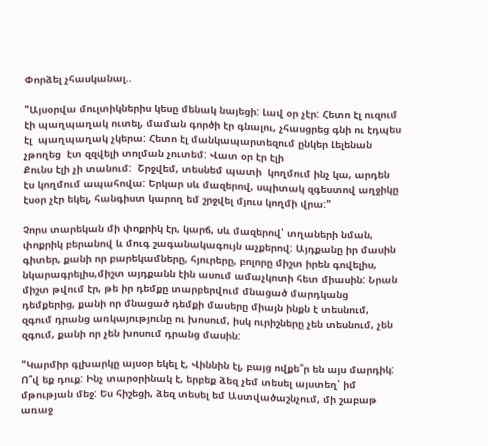Փորձել չհասկանալ..

"Այսօրվա մուլտիկներիս կեսը մենակ նայեցի: Լավ օր չէր: Հետո էլ ուզում էի պաղպաղակ ուտել, մաման գործի էր գնալու, չհասցրեց գնի ու էդպես էլ  պաղպաղակ չկերա: Հետո էլ մանկապարտեզում ընկեր Լելենան չթողեց  էտ զզվելի տոլման չուտեմ: Վատ օր էր էլի
Քունս էլի չի տանում:  Շրջվեմ, տեսնեմ պատի  կողմում ինչ կա, արդեն էս կողմում ապահովա: Երկար սև մազերով, սպիտակ զգեստով աղջիկը էսօր չէր եկել, հանգիստ կարող եմ շրջվել մյուս կողմի վրա:"

Չորս տարեկան մի փոքրիկ էր, կարճ, սև մազերով՝ տղաների նման, փոքրիկ բերանով և մուգ շագանակագույն աչքերով: Այդքանը իր մասին գիտեր, քանի որ բարեկամները, հյուրերը, բոլորը միշտ իրեն գովելիս, նկարագրելիս,միշտ այդքանն էին ասում ամաչկոտի հետ միասին: Նրան միշտ թվում էր, թե իր դեմքը տարբերվում մնացած մարդկանց դեմքերից, քանի որ մնացած դեմքի մասերը միայն ինքն է տեսնում, զգում դրանց առկայությունը ու խոսում, իսկ ուրիշները չեն տեսնում, չեն զգում, քանի որ չեն խոսում դրանց մասին:

"Կարմիր գլխարկը այսօր եկել է, Վիննին էլ, բայց ովքե՞ր են այս մարդիկ: Ո՞վ եք դուք: Ինչ տարօրինակ է, երբեք ձեզ չեմ տեսել այստեղ՝ իմ մթության մեջ: Ես հիշեցի, ձեզ տեսել եմ Աստվածաշնչում, մի շաբաթ առաջ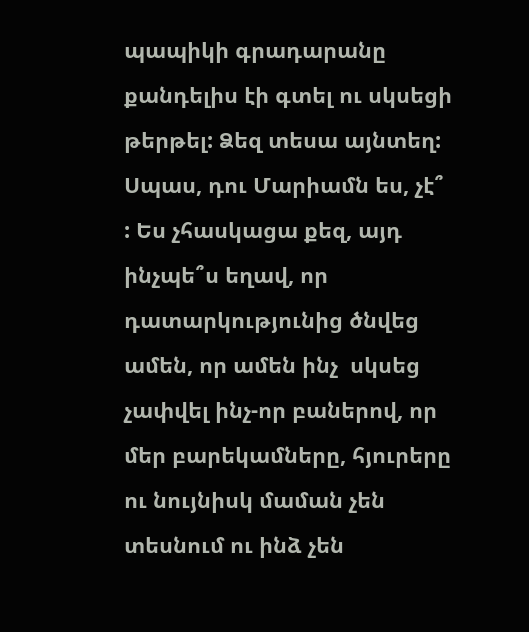պապիկի գրադարանը քանդելիս էի գտել ու սկսեցի թերթել: Ձեզ տեսա այնտեղ: Սպաս, դու Մարիամն ես, չէ՞ : Ես չհասկացա քեզ, այդ ինչպե՞ս եղավ, որ դատարկությունից ծնվեց ամեն, որ ամեն ինչ  սկսեց չափվել ինչ-որ բաներով, որ մեր բարեկամները, հյուրերը ու նույնիսկ մաման չեն տեսնում ու ինձ չեն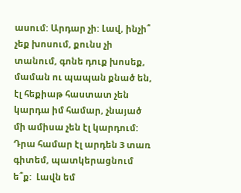ասում: Արդար չի: Լավ, ինչի՞ չեք խոսում, քունս չի տանում, գոնե դուք խոսեք, մաման ու պապան քնած են, էլ հեքիաթ հաստատ չեն կարդա իմ համար, չնայած  մի ամիսա չեն էլ կարդում: Դրա համար էլ արդեն 3 տառ գիտեմ, պատկերացնում ե՞ք:  Լավն եմ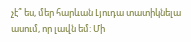չէ՞ ես, մեր հարևան Լյուդա տատիկնելա ասում, որ լավն եմ: Մի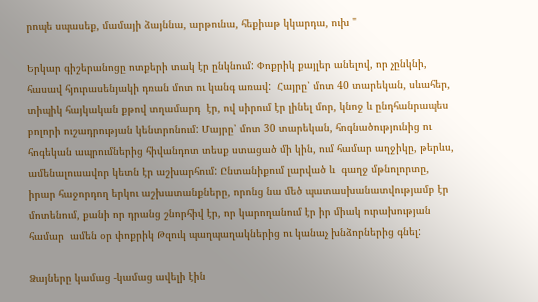րոպե սպասեք, մամայի ձայննա, արթունա, հեքիաթ կկարդա, ուխ "

Երկար գիշերանոցը ոտքերի տակ էր ընկնում: Փոքրիկ քայլեր անելով, որ չընկնի, հասավ հյուրասենյակի դռան մոտ ու կանգ առավ:  Հայրը՝ մոտ 40 տարեկան, սևահեր, տիպիկ հայկական քթով տղամարդ  էր, ով սիրում էր լինել մոր, կնոջ և ընդհանրապես բոլորի ուշադրության կենտրոնում: Մայրը՝ մոտ 30 տարեկան, հոգնածությունից ու հոգեկան ապրումներից հիվանդոտ տեսք ստացած մի կին, ում համար աղջիկը, թերևս, ամենալուսավոր կետն էր աշխարհում: Ընտանիքում լարված և  գաղջ մթնոլորտը, իրար հաջորդող երկու աշխատանքները, որոնց նա մեծ պատասխանատվությամբ էր մոտենում, քանի որ դրանց շնորհիվ էր, որ կարողանում էր իր միակ ուրախության համար  ամեն օր փոքրիկ Թզուկ պաղպաղակներից ու կանաչ խնձորներից գնել:

Ձայները կամաց -կամաց ավելի էին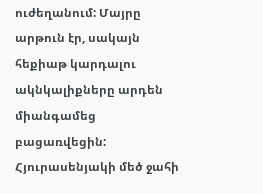ուժեղանում: Մայրը արթուն էր, սակայն հեքիաթ կարդալու ակնկալիքները արդեն միանգամեց բացառվեցին: Հյուրասենյակի մեծ ջահի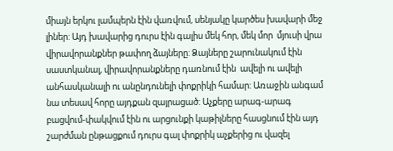միայն երկու լամպերն էին վառվում, սենյակը կարծես խավարի մեջ լիներ: Այդ խավարից դուրս էին գալիս մեկ հոր, մեկ մոր  մյուսի վրա վիրավորանքներ թափող ձայները: Ձայները շարունակում էին սաստկանալ, վիրավորանքները դառնում էին  ավելի ու ավելի անհասկանալի ու անընդունելի փոքրիկի համար: Առաջին անգամ նա տեսավ հորը այդքան զայրացած: Աչքերը արագ-արագ բացվում-փակվում էին ու արցունքի կաթիլները հասցնում էին այդ շարժման ընթացքում դուրս գալ փոքրիկ աչքերից ու վազել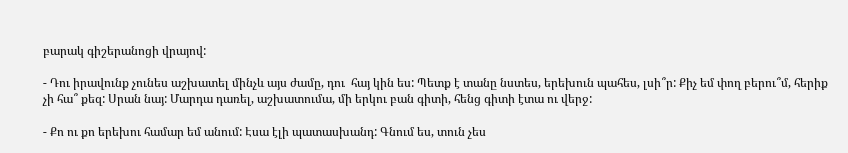բարակ գիշերանոցի վրայով:

- Դու իրավունք չունես աշխատել մինչև այս ժամը, դու  հայ կին ես: Պետք է տանը նստես, երեխուն պահես, լսի՞ր: Քիչ եմ փող բերու՞մ, հերիք չի հա՞ քեզ: Սրան նայ: Մարդա դառել, աշխատումա, մի երկու բան գիտի, հենց գիտի էտա ու վերջ:

- Քո ու քո երեխու համար եմ անում: Էսա էլի պատասխանդ: Գնում ես, տուն չես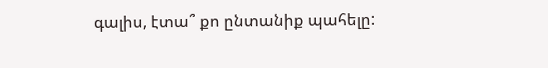գալիս, էտա՞ քո ընտանիք պահելը: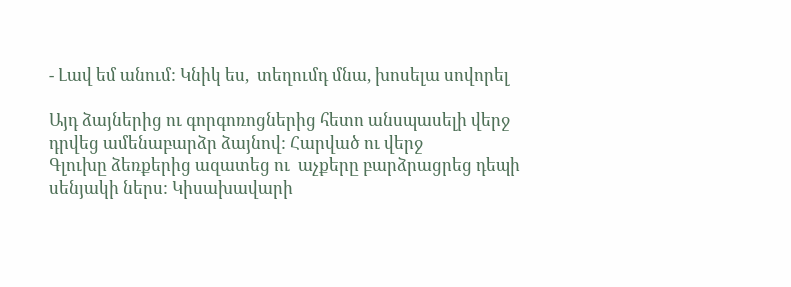- Լավ եմ անում: Կնիկ ես,  տեղումդ մնա, խոսելա սովորել

Այդ ձայներից ու գորգոռոցներից հետո անսպասելի վերջ դրվեց ամենաբարձր ձայնով: Հարված ու վերջ
Գլուխը ձեռքերից ազատեց ու  աչքերը բարձրացրեց դեպի սենյակի ներս: Կիսախավարի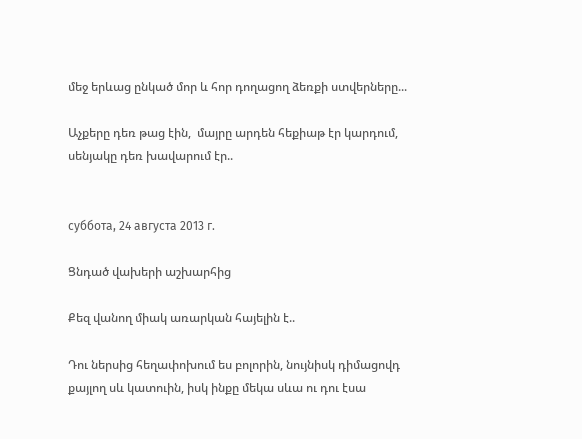մեջ երևաց ընկած մոր և հոր դողացող ձեռքի ստվերները...

Աչքերը դեռ թաց էին,  մայրը արդեն հեքիաթ էր կարդում, սենյակը դեռ խավարում էր..


суббота, 24 августа 2013 г.

Ցնդած վախերի աշխարհից

Քեզ վանող միակ առարկան հայելին է..

Դու ներսից հեղափոխում ես բոլորին, նույնիսկ դիմացովդ քայլող սև կատուին, իսկ ինքը մեկա սևա ու դու էսա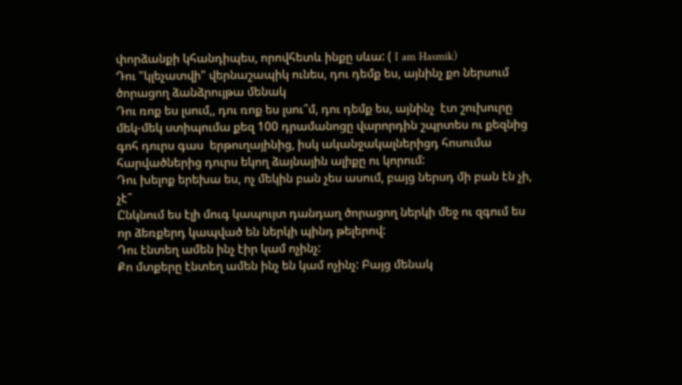փորձանքի կհանդիպես, որովհետև ինքը սևա: ( I am Hasmik)
Դու "կլեչատվի" վերնաշապիկ ունես, դու դեմք ես, այնինչ քո ներսում ծորացող ձանձրույթա մենակ
Դու ռոք ես լսում,, դու ռոք ես լսու՞մ, դու դեմք ես, այնինչ  էտ շուխուրը մեկ-մեկ ստիպումա քեզ 100 դրամանոցը վարորդին շպրտես ու քեզնից գոհ դուրս գաս  երթուղայինից, իսկ ականջակալներիցդ հոսումա  հարվածներից դուրս եկող ձայնային ալիքը ու կորում:
Դու խելոք երեխա ես, ոչ մեկին բան չես ասում, բայց ներսդ մի բան էն չի, չէ՞
Ընկնում ես էլի մուգ կապույտ դանդաղ ծորացող ներկի մեջ ու զգում ես որ ձեռքերդ կապված են ներկի պինդ թելերով:
Դու էնտեղ ամեն ինչ էիր կամ ոչինչ:
Քո մտքերը էնտեղ ամեն ինչ են կամ ոչինչ: Բայց մենակ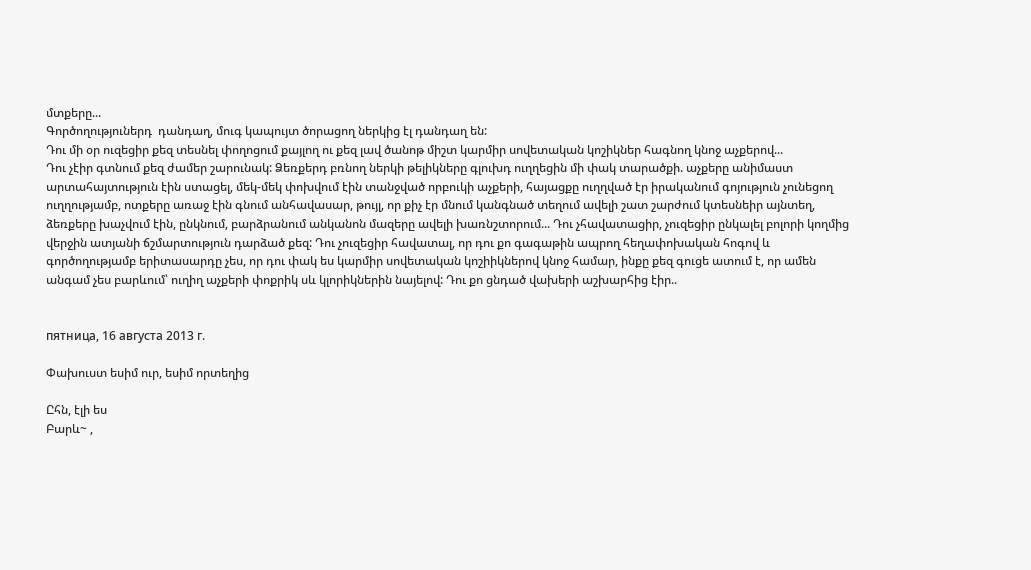մտքերը...
Գործողություներդ  դանդաղ, մուգ կապույտ ծորացող ներկից էլ դանդաղ են:
Դու մի օր ուզեցիր քեզ տեսնել փողոցում քայլող ու քեզ լավ ծանոթ միշտ կարմիր սովետական կոշիկներ հագնող կնոջ աչքերով...
Դու չէիր գտնում քեզ ժամեր շարունակ: Ձեռքերդ բռնող ներկի թելիկները գլուխդ ուղղեցին մի փակ տարածքի. աչքերը անիմաստ արտահայտություն էին ստացել, մեկ-մեկ փոխվում էին տանջված որբուկի աչքերի, հայացքը ուղղված էր իրականում գոյություն չունեցող ուղղությամբ, ոտքերը առաջ էին գնում անհավասար, թույլ, որ քիչ էր մնում կանգնած տեղում ավելի շատ շարժում կտեսնեիր այնտեղ, ձեռքերը խաչվում էին, ընկնում, բարձրանում անկանոն մազերը ավելի խառնշտորում... Դու չհավատացիր, չուզեցիր ընկալել բոլորի կողմից վերջին ատյանի ճշմարտություն դարձած քեզ: Դու չուզեցիր հավատալ, որ դու քո գագաթին ապրող հեղափոխական հոգով և գործողությամբ երիտասարդը չես, որ դու փակ ես կարմիր սովետական կոշիիկներով կնոջ համար, ինքը քեզ գուցե ատում է, որ ամեն անգամ չես բարևում՝ ուղիղ աչքերի փոքրիկ սև կլորիկներին նայելով: Դու քո ցնդած վախերի աշխարհից էիր..


пятница, 16 августа 2013 г.

Փախուստ եսիմ ուր, եսիմ որտեղից

Ըհն, էլի ես
Բարև~ ,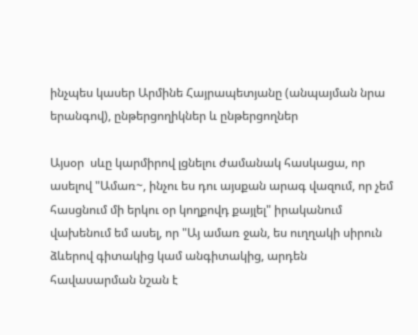ինչպես կասեր Արմինե Հայրապետյանը (անպայման նրա երանգով), ընթերցողիկներ և ընթերցողներ

Այսօր  սևը կարմիրով լցնելու ժամանակ հասկացա, որ  ասելով "Ամառ~, ինչու ես դու այսքան արագ վազում, որ չեմ հասցնում մի երկու օր կողքովդ քայլել" իրականում վախենում եմ ասել, որ "Այ ամառ ջան, ես ուղղակի սիրուն ձևերով գիտակից կամ անգիտակից, արդեն  հավասարման նշան է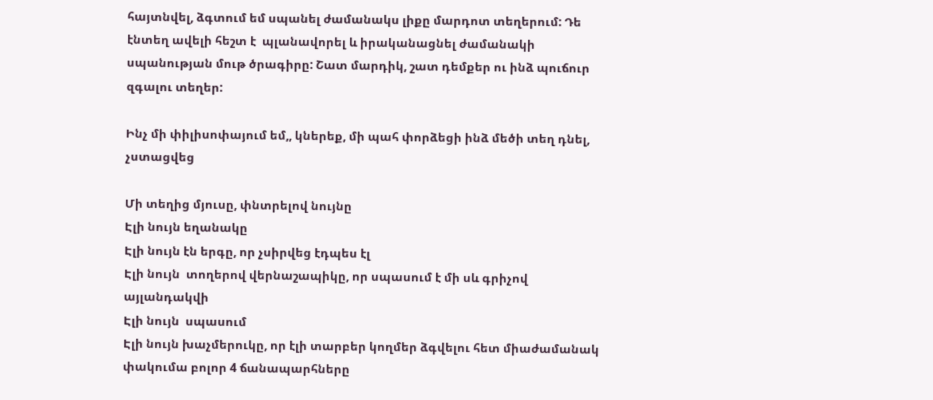հայտնվել, ձգտում եմ սպանել ժամանակս լիքը մարդոտ տեղերում: Դե էնտեղ ավելի հեշտ է  պլանավորել և իրականացնել ժամանակի սպանության մութ ծրագիրը: Շատ մարդիկ, շատ դեմքեր ու ինձ պուճուր զգալու տեղեր:

Ինչ մի փիլիսոփայում եմ,, կներեք, մի պահ փորձեցի ինձ մեծի տեղ դնել, չստացվեց

Մի տեղից մյուսը, փնտրելով նույնը
Էլի նույն եղանակը
Էլի նույն էն երգը, որ չսիրվեց էդպես էլ
Էլի նույն  տողերով վերնաշապիկը, որ սպասում է մի սև գրիչով  այլանդակվի
Էլի նույն  սպասում
Էլի նույն խաչմերուկը, որ էլի տարբեր կողմեր ձգվելու հետ միաժամանակ  փակումա բոլոր 4 ճանապարհները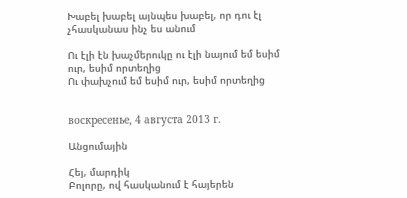Խաբել խաբել այնպես խաբել, որ դու էլ չհասկանաս ինչ ես անում

Ու էլի էն խաչմերուկը ու էլի նայում եմ եսիմ ուր, եսիմ որտեղից
Ու փախչում եմ եսիմ ուր, եսիմ որտեղից


воскресенье, 4 августа 2013 г.

Անցումային

Հեյ, մարդիկ
Բոլորը, ով հասկանում է հայերեն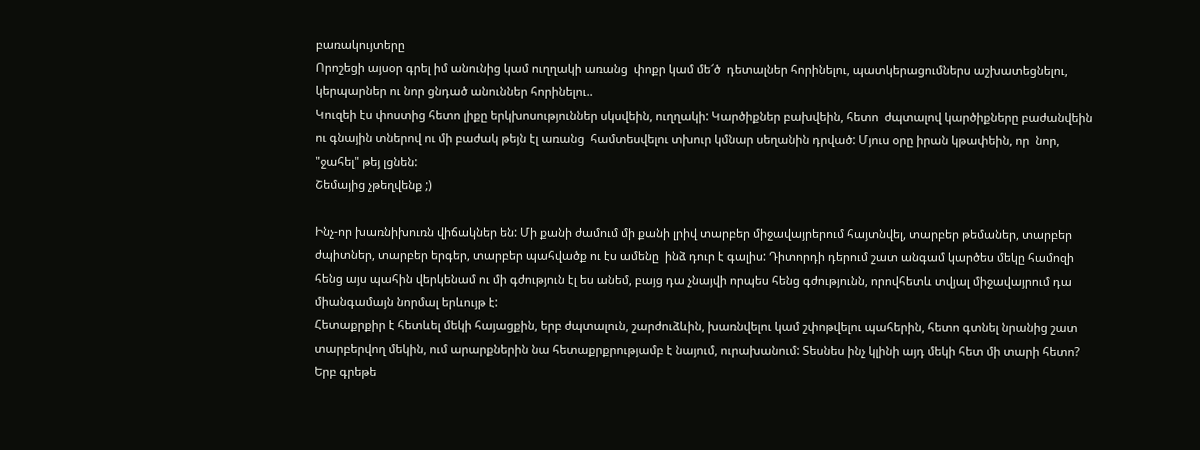բառակույտերը
Որոշեցի այսօր գրել իմ անունից կամ ուղղակի առանց  փոքր կամ մե՜ծ  դետալներ հորինելու, պատկերացումներս աշխատեցնելու, կերպարներ ու նոր ցնդած անուններ հորինելու..
Կուզեի էս փոստից հետո լիքը երկխոսություններ սկսվեին, ուղղակի: Կարծիքներ բախվեին, հետո  ժպտալով կարծիքները բաժանվեին ու գնային տներով ու մի բաժակ թեյն էլ առանց  համտեսվելու տխուր կմնար սեղանին դրված: Մյուս օրը իրան կթափեին, որ  նոր, "ջահել" թեյ լցնեն:
Շեմայից չթեղվենք ;)

Ինչ-որ խառնիխուռն վիճակներ են: Մի քանի ժամում մի քանի լրիվ տարբեր միջավայրերում հայտնվել, տարբեր թեմաներ, տարբեր ժպիտներ, տարբեր երգեր, տարբեր պահվածք ու էս ամենը  ինձ դուր է գալիս: Դիտորդի դերում շատ անգամ կարծես մեկը համոզի հենց այս պահին վերկենամ ու մի գժություն էլ ես անեմ, բայց դա չնայվի որպես հենց գժությունն, որովհետև տվյալ միջավայրում դա միանգամայն նորմալ երևույթ է:
Հետաքրքիր է հետևել մեկի հայացքին, երբ ժպտալուն, շարժուձևին, խառնվելու կամ շփոթվելու պահերին, հետո գտնել նրանից շատ տարբերվող մեկին, ում արարքներին նա հետաքրքրությամբ է նայում, ուրախանում: Տեսնես ինչ կլինի այդ մեկի հետ մի տարի հետո?  Երբ գրեթե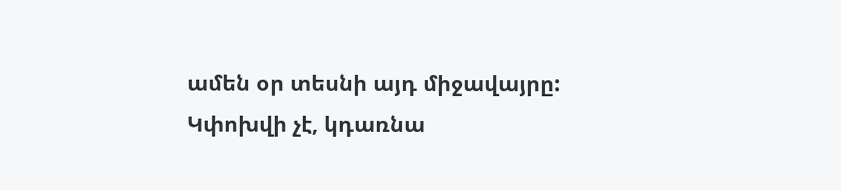ամեն օր տեսնի այդ միջավայրը: Կփոխվի չէ, կդառնա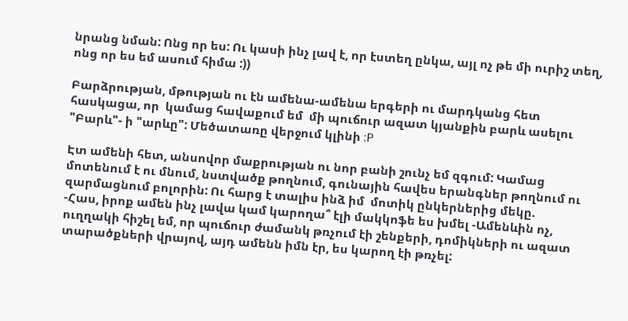նրանց նման: Ոնց որ ես: Ու կասի ինչ լավ է, որ էստեղ ընկա, այլ ոչ թե մի ուրիշ տեղ, ոնց որ ես եմ ասում հիմա :))

Բարձրության, մթության ու էն ամենա-ամենա երգերի ու մարդկանց հետ հասկացա, որ  կամաց հավաքում եմ  մի պուճուր ազատ կյանքին բարև ասելու "Բարև"- ի "արևը": Մեծատառը վերջում կլինի :P

Էտ ամենի հետ, անսովոր մաքրության ու նոր բանի շունչ եմ զգում: Կամաց մոտենում է ու մնում, նստվածք թողնում, գունային հավես երանգներ թողնում ու զարմացնում բոլորին: Ու հարց է տալիս ինձ իմ  մոտիկ ընկերներից մեկը.
-Հաս, իրոք ամեն ինչ լավա կամ կարողա՞ էլի մակկոֆե ես խմել -Ամենևին ոչ, ուղղակի հիշել եմ, որ պուճուր ժամանկ թռչում էի շենքերի, դոմիկների ու ազատ տարածքների վրայով, այդ ամենն իմն էր, ես կարող էի թռչել: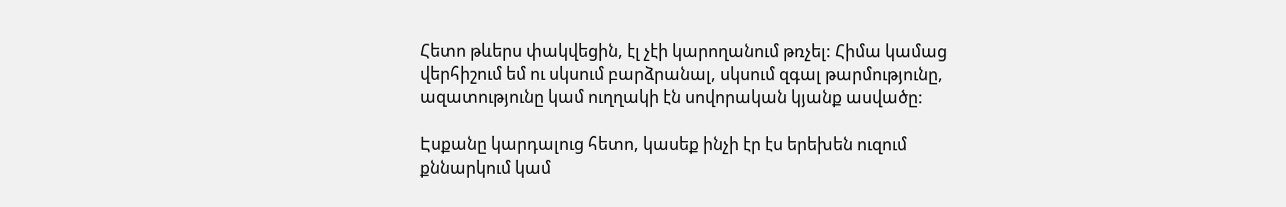Հետո թևերս փակվեցին, էլ չէի կարողանում թռչել: Հիմա կամաց վերհիշում եմ ու սկսում բարձրանալ, սկսում զգալ թարմությունը, ազատությունը կամ ուղղակի էն սովորական կյանք ասվածը:

Էսքանը կարդալուց հետո, կասեք ինչի էր էս երեխեն ուզում քննարկում կամ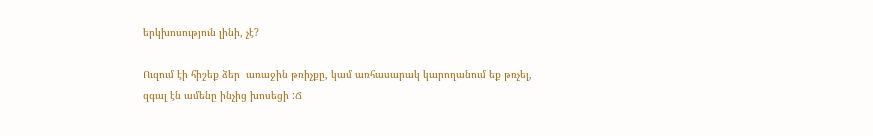երկխոսություն լինի, չէ?

Ուզում էի հիշեք ձեր  առաջին թռիչքը, կամ առհասարակ կարողանում եք թռչել, զգալ էն ամենը ինչից խոսեցի :Ճ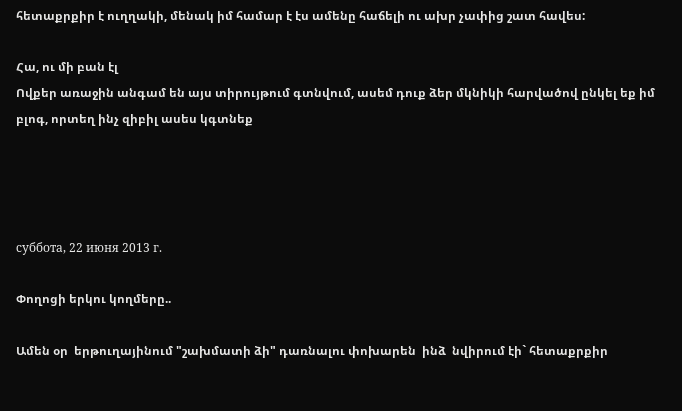հետաքրքիր է ուղղակի, մենակ իմ համար է էս ամենը հաճելի ու ախր չափից շատ հավես:

Հա, ու մի բան էլ
Ովքեր առաջին անգամ են այս տիրույթում գտնվում, ասեմ դուք ձեր մկնիկի հարվածով ընկել եք իմ  բլոգ, որտեղ ինչ զիբիլ ասես կգտնեք




суббота, 22 июня 2013 г.

Փողոցի երկու կողմերը..

Ամեն օր  երթուղայինում "շախմատի ձի" դառնալու փոխարեն  ինձ  նվիրում էի` հետաքրքիր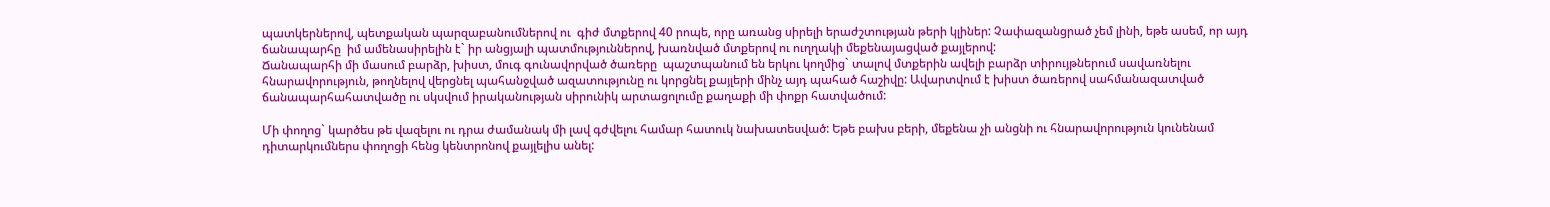պատկերներով, պետքական պարզաբանումներով ու  գիժ մտքերով 40 րոպե, որը առանց սիրելի երաժշտության թերի կլիներ: Չափազանցրած չեմ լինի, եթե ասեմ, որ այդ  ճանապարհը  իմ ամենասիրելին է` իր անցյալի պատմություններով, խառնված մտքերով ու ուղղակի մեքենայացված քայլերով:
Ճանապարհի մի մասում բարձր, խիստ, մուգ գունավորված ծառերը  պաշտպանում են երկու կողմից` տալով մտքերին ավելի բարձր տիրույթներում սավառնելու հնարավորություն, թողնելով վերցնել պահանջված ազատությունը ու կորցնել քայլերի մինչ այդ պահած հաշիվը: Ավարտվում է խիստ ծառերով սահմանազատված ճանապարհահատվածը ու սկսվում իրականության սիրունիկ արտացոլումը քաղաքի մի փոքր հատվածում:

Մի փողոց` կարծես թե վազելու ու դրա ժամանակ մի լավ գժվելու համար հատուկ նախատեսված: Եթե բախս բերի, մեքենա չի անցնի ու հնարավորություն կունենամ դիտարկումներս փողոցի հենց կենտրոնով քայլելիս անել: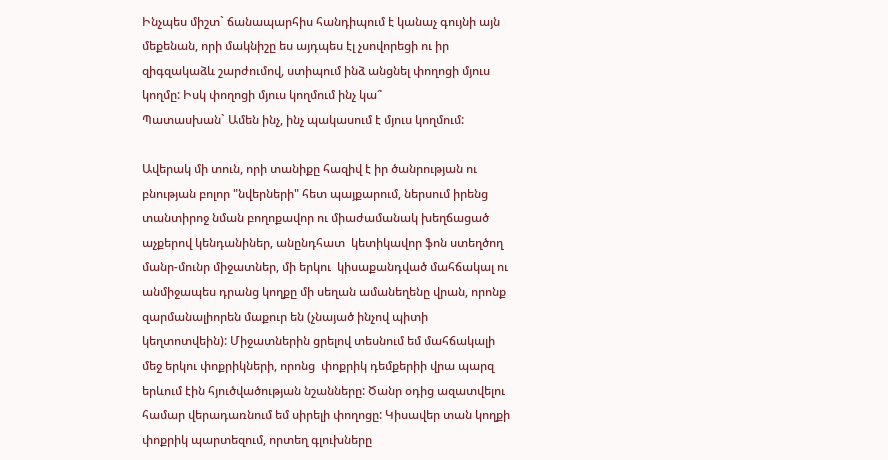Ինչպես միշտ` ճանապարհիս հանդիպում է կանաչ գույնի այն մեքենան, որի մակնիշը ես այդպես էլ չսովորեցի ու իր զիգզակաձև շարժումով, ստիպում ինձ անցնել փողոցի մյուս կողմը: Իսկ փողոցի մյուս կողմում ինչ կա՞
Պատասխան` Ամեն ինչ, ինչ պակասում է մյուս կողմում:

Ավերակ մի տուն, որի տանիքը հազիվ է իր ծանրության ու բնության բոլոր "նվերների" հետ պայքարում, ներսում իրենց տանտիրոջ նման բողոքավոր ու միաժամանակ խեղճացած աչքերով կենդանիներ, անընդհատ  կետիկավոր ֆոն ստեղծող մանր-մունր միջատներ, մի երկու  կիսաքանդված մահճակալ ու  անմիջապես դրանց կողքը մի սեղան ամանեղենը վրան, որոնք զարմանալիորեն մաքուր են (չնայած ինչով պիտի կեղտոտվեին): Միջատներին ցրելով տեսնում եմ մահճակալի մեջ երկու փոքրիկների, որոնց  փոքրիկ դեմքերիի վրա պարզ երևում էին հյուծվածության նշանները: Ծանր օդից ազատվելու համար վերադառնում եմ սիրելի փողոցը: Կիսավեր տան կողքի փոքրիկ պարտեզում, որտեղ գլուխները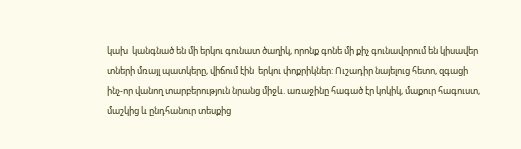կախ  կանգնած են մի երկու գունատ ծաղիկ, որոնք գոնե մի քիչ գունավորում են կիսավեր տների մռայլ պատկերը, վիճում էին  երկու փոքրիկներ: Ուշադիր նայելուց հետո, զգացի ինչ-որ վանող տարբերություն նրանց միջև. առաջինը հագած էր կոկիկ, մաքուր հագուստ, մաշկից և ընդհանուր տեսքից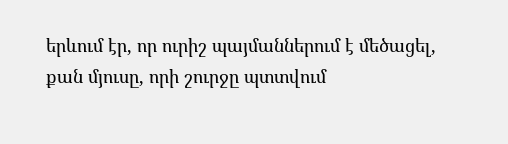երևում էր, որ ուրիշ պայմաններում է մեծացել, քան մյուսը, որի շուրջը պտտվում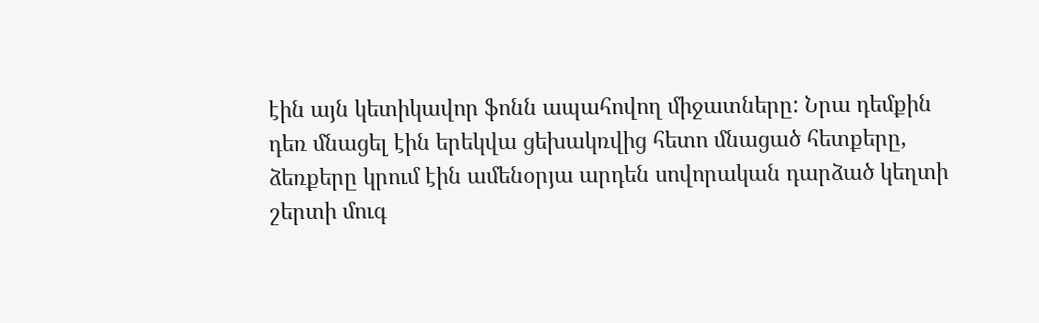էին այն կետիկավոր ֆոնն ապահովող միջատները: Նրա դեմքին դեռ մնացել էին երեկվա ցեխակռվից հետո մնացած հետքերը, ձեռքերը կրում էին ամենօրյա արդեն սովորական դարձած կեղտի շերտի մուգ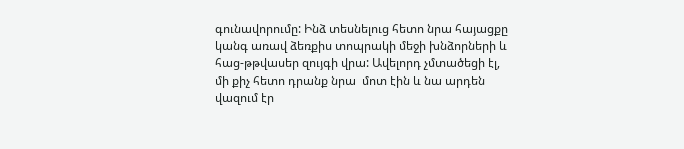գունավորումը: Ինձ տեսնելուց հետո նրա հայացքը կանգ առավ ձեռքիս տոպրակի մեջի խնձորների և հաց-թթվասեր զույգի վրա: Ավելորդ չմտածեցի էլ, մի քիչ հետո դրանք նրա  մոտ էին և նա արդեն վազում էր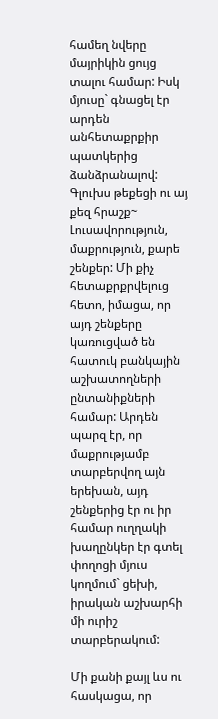համեղ նվերը մայրիկին ցույց տալու համար: Իսկ մյուսը` գնացել էր արդեն անհետաքրքիր պատկերից ձանձրանալով:
Գլուխս թեքեցի ու այ քեզ հրաշք~
Լուսավորություն, մաքրություն, քարե շենքեր: Մի քիչ հետաքրքրվելուց հետո, իմացա, որ այդ շենքերը կառուցված են հատուկ բանկային աշխատողների ընտանիքների համար: Արդեն պարզ էր, որ  մաքրությամբ տարբերվող այն երեխան, այդ շենքերից էր ու իր համար ուղղակի  խաղընկեր էր գտել փողոցի մյուս կողմում` ցեխի, իրական աշխարհի մի ուրիշ տարբերակում:

Մի քանի քայլ ևս ու հասկացա, որ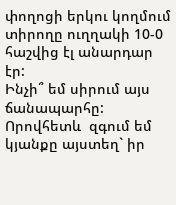փողոցի երկու կողմում տիրողը ուղղակի 10-0 հաշվից էլ անարդար էր:
Ինչի՞ եմ սիրում այս ճանապարհը: Որովհետև  զգում եմ կյանքը այստեղ` իր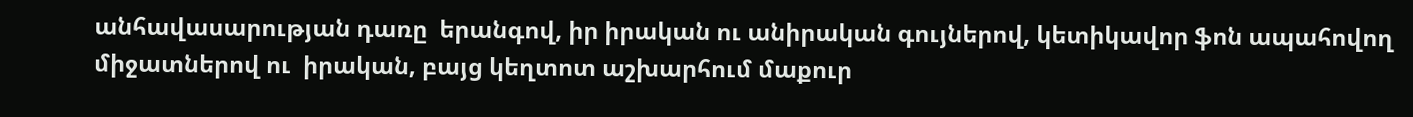անհավասարության դառը  երանգով, իր իրական ու անիրական գույներով, կետիկավոր ֆոն ապահովող միջատներով ու  իրական, բայց կեղտոտ աշխարհում մաքուր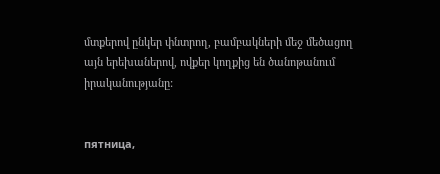մտքերով ընկեր փնտրող, բամբակների մեջ մեծացող  այն երեխաներով, ովքեր կողքից են ծանոթանում իրականությանը:


пятница,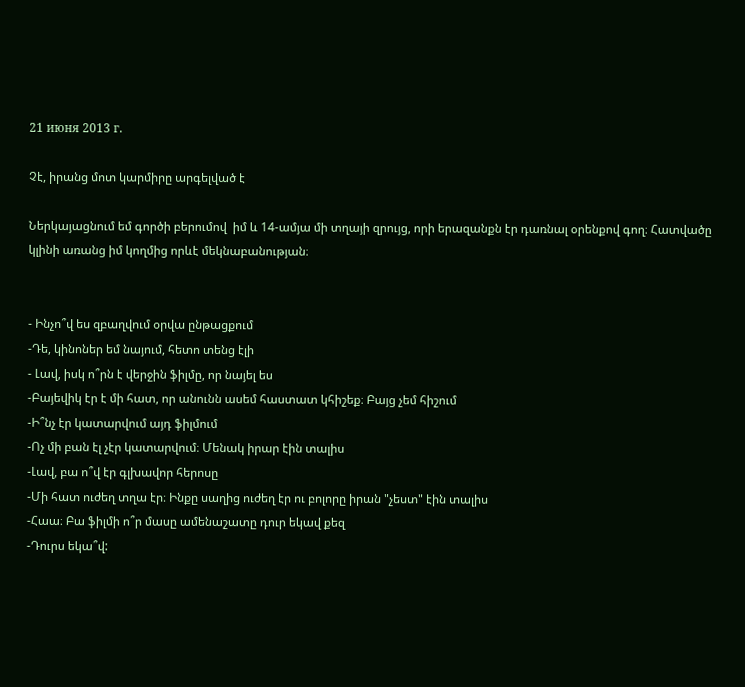21 июня 2013 г.

Չէ, իրանց մոտ կարմիրը արգելված է

Ներկայացնում եմ գործի բերումով  իմ և 14-ամյա մի տղայի զրույց, որի երազանքն էր դառնալ օրենքով գող։ Հատվածը կլինի առանց իմ կողմից որևէ մեկնաբանության։


- Ինչո՞վ ես զբաղվում օրվա ընթացքում
-Դե, կինոներ եմ նայում, հետո տենց էլի
- Լավ, իսկ ո՞րն է վերջին ֆիլմը, որ նայել ես
-Բայեվիկ էր է մի հատ, որ անունն ասեմ հաստատ կհիշեք։ Բայց չեմ հիշում
-Ի՞նչ էր կատարվում այդ ֆիլմում
-Ոչ մի բան էլ չէր կատարվում։ Մենակ իրար էին տալիս
-Լավ, բա ո՞վ էր գլխավոր հերոսը
-Մի հատ ուժեղ տղա էր։ Ինքը սաղից ուժեղ էր ու բոլորը իրան "չեստ" էին տալիս
-Հաա։ Բա ֆիլմի ո՞ր մասը ամենաշատը դուր եկավ քեզ
-Դուրս եկա՞վ: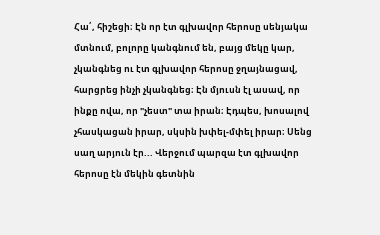Հա՛, հիշեցի։ Էն որ էտ գլխավոր հերոսը սենյակա մտնում, բոլորը կանգնում են, բայց մեկը կար, չկանգնեց ու էտ գլխավոր հերոսը ջղայնացավ, հարցրեց ինչի չկանգնեց։ Էն մյուսն էլ ասավ, որ ինքը ովա, որ "չեստ" տա իրան։ Էդպես, խոսալով չհասկացան իրար, սկսին խփել-մփել իրար։ Սենց սաղ արյուն էր... Վերջում պարզա էտ գլխավոր հերոսը էն մեկին գետնին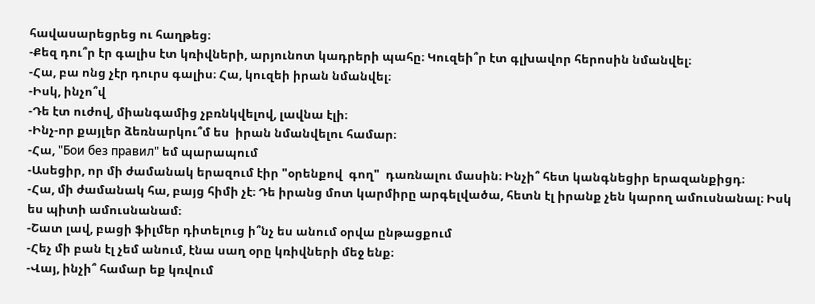հավասարեցրեց ու հաղթեց։
-Քեզ դու՞ր էր գալիս էտ կռիվների, արյունոտ կադրերի պահը։ Կուզեի՞ր էտ գլխավոր հերոսին նմանվել։
-Հա, բա ոնց չէր դուրս գալիս։ Հա, կուզեի իրան նմանվել։
-Իսկ, ինչո՞վ
-Դե էտ ուժով, միանգամից չբռնկվելով, լավնա էլի։
-Ինչ-որ քայլեր ձեռնարկու՞մ ես  իրան նմանվելու համար։
-Հա, "Бои без правил" եմ պարապում
-Ասեցիր, որ մի ժամանակ երազում էիր "օրենքով  գող"  դառնալու մասին։ Ինչի՞ հետ կանգնեցիր երազանքիցդ։
-Հա, մի ժամանակ հա, բայց հիմի չէ։ Դե իրանց մոտ կարմիրը արգելվածա, հետն էլ իրանք չեն կարող ամուսնանալ։ Իսկ ես պիտի ամուսնանամ։
-Շատ լավ, բացի ֆիլմեր դիտելուց ի՞նչ ես անում օրվա ընթացքում
-Հեչ մի բան էլ չեմ անում, էնա սաղ օրը կռիվների մեջ ենք։
-Վայ, ինչի՞ համար եք կռվում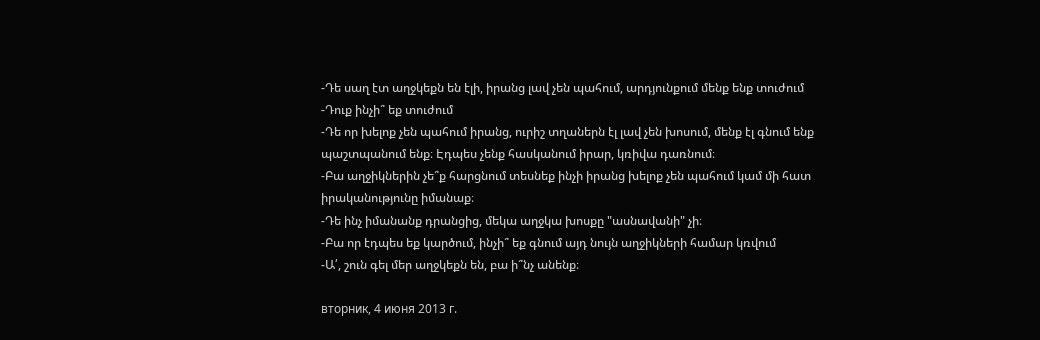-Դե սաղ էտ աղջկեքն են էլի, իրանց լավ չեն պահում, արդյունքում մենք ենք տուժում
-Դուք ինչի՞ եք տուժում
-Դե որ խելոք չեն պահում իրանց, ուրիշ տղաներն էլ լավ չեն խոսում, մենք էլ գնում ենք պաշտպանում ենք։ Էդպես չենք հասկանում իրար, կռիվա դառնում։
-Բա աղջիկներին չե՞ք հարցնում տեսնեք ինչի իրանց խելոք չեն պահում կամ մի հատ իրականությունը իմանաք։
-Դե ինչ իմանանք դրանցից, մեկա աղջկա խոսքը "ասնավանի" չի։
-Բա որ էդպես եք կարծում, ինչի՞ եք գնում այդ նույն աղջիկների համար կռվում
-Ա՛, շուն գել մեր աղջկեքն են, բա ի՞նչ անենք։

вторник, 4 июня 2013 г.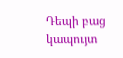Դեպի բաց կապույտ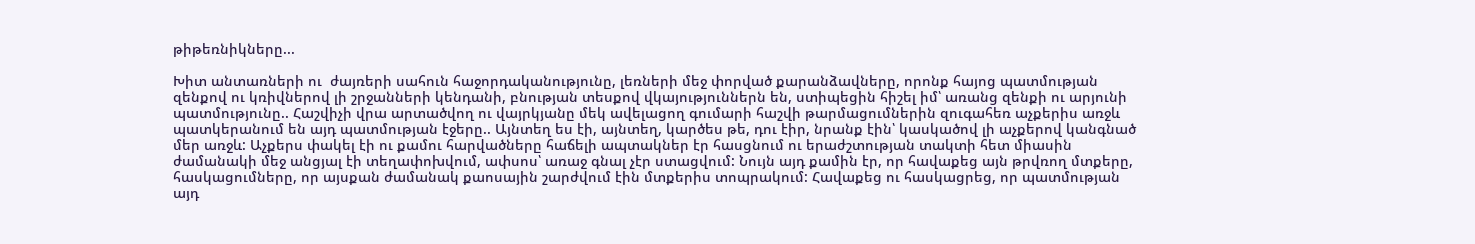թիթեռնիկները...

Խիտ անտառների ու  ժայռերի սահուն հաջորդականությունը, լեռների մեջ փորված քարանձավները, որոնք հայոց պատմության  զենքով ու կռիվներով լի շրջանների կենդանի, բնության տեսքով վկայություններն են, ստիպեցին հիշել իմ՝ առանց զենքի ու արյունի պատմությունը.. Հաշվիչի վրա արտածվող ու վայրկյանը մեկ ավելացող գումարի հաշվի թարմացումներին զուգահեռ աչքերիս առջև պատկերանում են այդ պատմության էջերը.. Այնտեղ ես էի, այնտեղ, կարծես թե, դու էիր, նրանք էին՝ կասկածով լի աչքերով կանգնած մեր առջև: Աչքերս փակել էի ու քամու հարվածները հաճելի ապտակներ էր հասցնում ու երաժշտության տակտի հետ միասին  ժամանակի մեջ անցյալ էի տեղափոխվում, ափսոս՝ առաջ գնալ չէր ստացվում: Նույն այդ քամին էր, որ հավաքեց այն թրվռող մտքերը, հասկացումները, որ այսքան ժամանակ քաոսային շարժվում էին մտքերիս տոպրակում: Հավաքեց ու հասկացրեց, որ պատմության այդ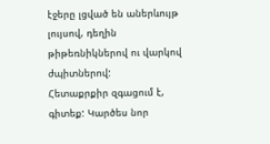էջերը լցված են աներևույթ լույսով, դեղին թիթեռնիկներով ու վարկով ժպիտներով:
Հետաքրքիր զգացում է, գիտեք: Կարծես նոր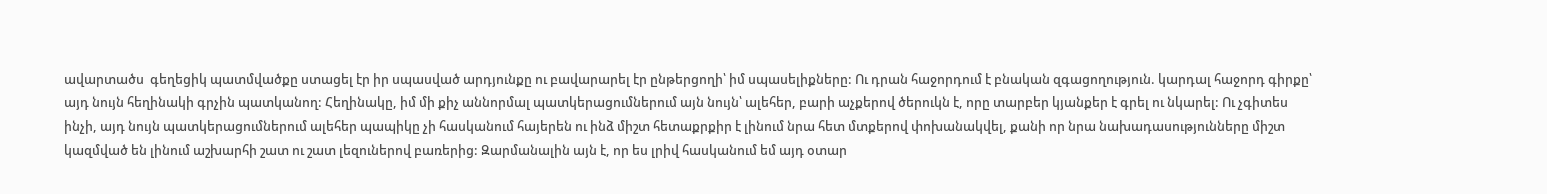ավարտածս  գեղեցիկ պատմվածքը ստացել էր իր սպասված արդյունքը ու բավարարել էր ընթերցողի՝ իմ սպասելիքները: Ու դրան հաջորդում է բնական զգացողություն. կարդալ հաջորդ գիրքը՝ այդ նույն հեղինակի գրչին պատկանող: Հեղինակը, իմ մի քիչ աննորմալ պատկերացումներում այն նույն՝ ալեհեր, բարի աչքերով ծերուկն է, որը տարբեր կյանքեր է գրել ու նկարել: Ու չգիտես ինչի, այդ նույն պատկերացումներում ալեհեր պապիկը չի հասկանում հայերեն ու ինձ միշտ հետաքրքիր է լինում նրա հետ մտքերով փոխանակվել, քանի որ նրա նախադասությունները միշտ կազմված են լինում աշխարհի շատ ու շատ լեզուներով բառերից: Զարմանալին այն է, որ ես լրիվ հասկանում եմ այդ օտար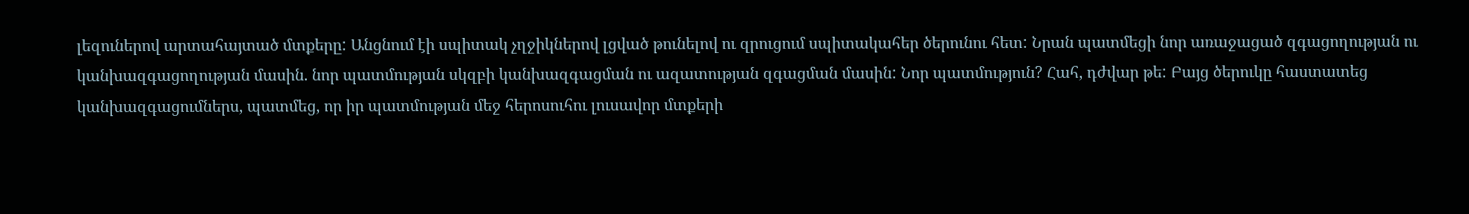լեզուներով արտահայտած մտքերը: Անցնում էի սպիտակ չղջիկներով լցված թունելով ու զրուցում սպիտակահեր ծերունու հետ: Նրան պատմեցի նոր առաջացած զգացողության ու կանխազգացողության մասին. նոր պատմության սկզբի կանխազգացման ու ազատության զգացման մասին: Նոր պատմություն? Հահ, դժվար թե: Բայց ծերուկը հաստատեց կանխազգացումներս, պատմեց, որ իր պատմության մեջ հերոսուհու լուսավոր մտքերի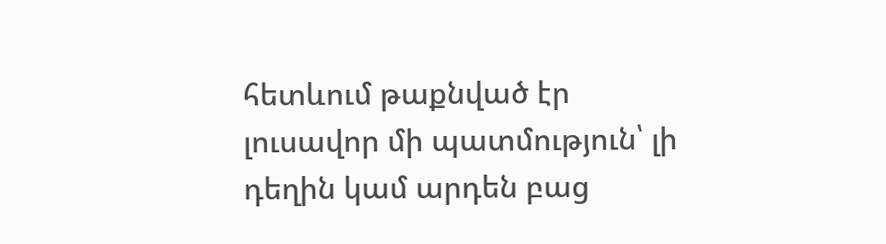հետևում թաքնված էր լուսավոր մի պատմություն՝ լի դեղին կամ արդեն բաց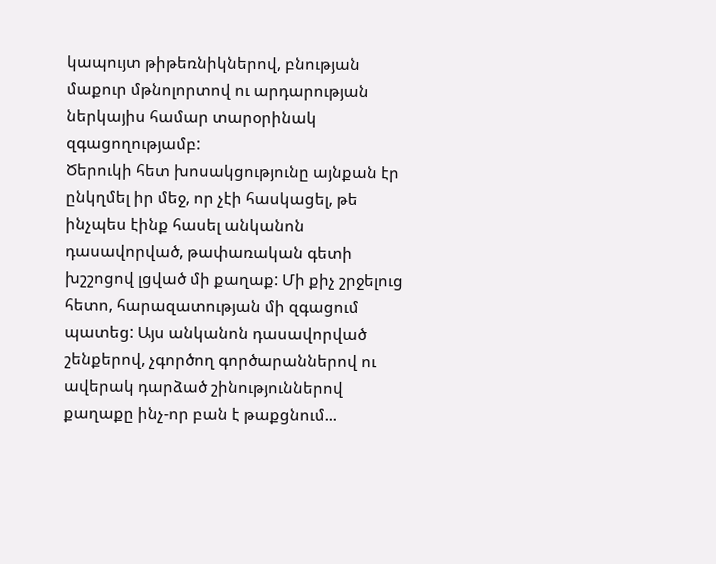կապույտ թիթեռնիկներով, բնության մաքուր մթնոլորտով ու արդարության ներկայիս համար տարօրինակ զգացողությամբ:
Ծերուկի հետ խոսակցությունը այնքան էր ընկղմել իր մեջ, որ չէի հասկացել, թե ինչպես էինք հասել անկանոն դասավորված, թափառական գետի խշշոցով լցված մի քաղաք: Մի քիչ շրջելուց հետո, հարազատության մի զգացում պատեց: Այս անկանոն դասավորված շենքերով, չգործող գործարաններով ու ավերակ դարձած շինություններով քաղաքը ինչ-որ բան է թաքցնում...